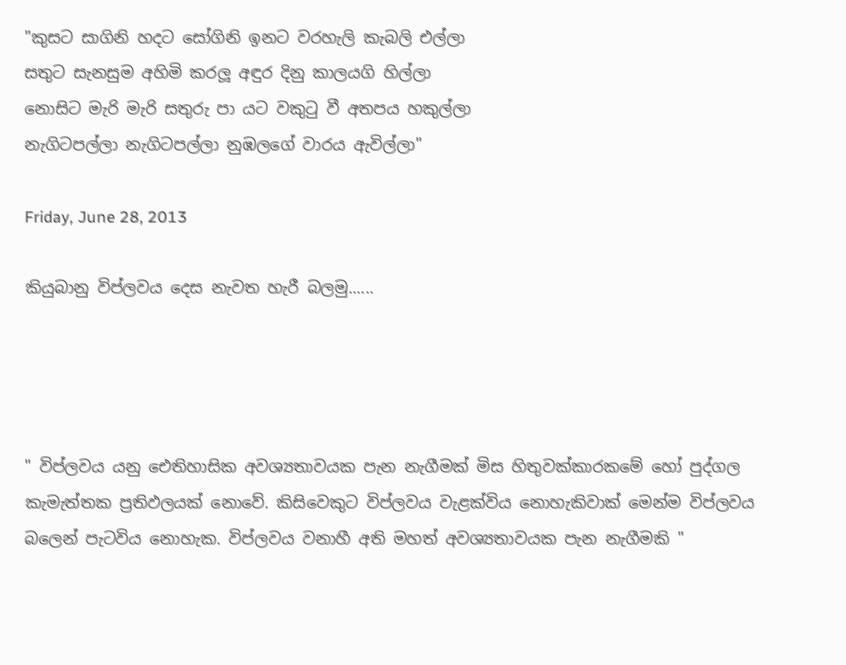"කුසට සාගිනි හදට සෝගිනි ඉනට වරහැලි කැබලි එල්ලා
සතුට සැනසුම අහිමි කරලූ අඳුර දිනු කාලයගි හිල්ලා
නොසිට මැරි මැරි සතුරු පා යට වකුටු වී අතපය හකුල්ලා
නැගිටපල්ලා නැගිටපල්ලා නුඹලගේ වාරය ඇවිල්ලා"

Friday, June 28, 2013

කියුබානු විප්ලවය දෙස නැවත හැරී බලමු......




" විප්ලවය යනු ඓතිහාසික අවශ්‍යතාවයක පැන නැගීමක් මිස හිතුවක්කාරකමේ හෝ පුද්ගල කැමැත්තක ප්‍රතිඵලයක් නොවේ. කිසිවෙකුට විප්ලවය වැළක්විය නොහැකිවාක් මෙන්ම විප්ලවය බලෙන් පැටවිය නොහැක. විප්ලවය වනාහී අති මහත් අවශ්‍යතාවයක පැන නැගීමකි "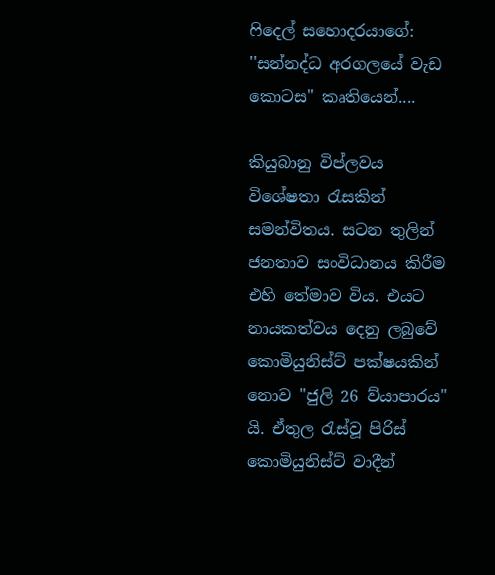ෆිදෙල් සහොදරයාගේ: ''සන්නද්ධ අරගලයේ වැඩ කොටස" කෘතියෙන්....

කියුබානු විප්ලවය විශේෂතා රැසකින් සමන්විතය. සටන තුලින් ජනතාව සංවිධානය කිරීම එහි තේමාව විය. එයට නායකත්වය දෙනු ලබුවේ කොමියුනිස්ට් පක්ෂයකින් නොව ''ජුලි 26 ව්යාපාරය" යි. ඒතුල රැස්වූ පිරිස් කොමියුනිස්ට් වාදීන්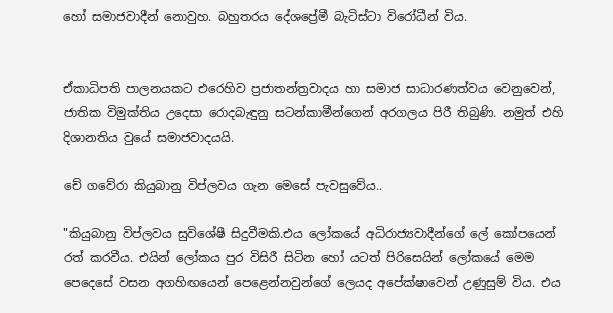හෝ සමාජවාදීන් නොවුහ. බහුතරය දේශප්‍රේමී බැටිස්ටා විරෝධීන් විය.


ඒකාධිපති පාලනයකට එරෙහිව ප්‍රජාතන්ත්‍රවාදය හා සමාජ සාධාරණත්වය වෙනුවෙන්, ජාතික විමුක්තිය උදෙසා රොදබැඳුනු සටන්කාමීන්ගෙන් අරගලය පිරී තිබුණි. නමුත් එහි දිශානතිය වුයේ සමාජවාදයයි.

චේ ගවේරා කියුබානු විප්ලවය ගැන මෙසේ පැවසුවේය..

"කියුබානු විප්ලවය සුවිශේෂී සිදුවීමකි.එය ලෝකයේ අධිරාජ්‍යවාදීන්ගේ ලේ කෝපයෙන් රත් කරවීය. එයින් ලෝකය පුර විසිරී සිටින හෝ යටත් පිරිසෙයින් ලෝකයේ මෙම පෙදෙසේ වසන අගහිඟයෙන් පෙළෙන්නවුන්ගේ ලෙයද අපේක්ෂාවෙන් උණුසුම් විය. එය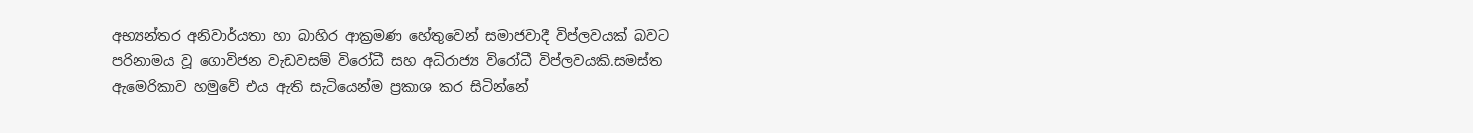අභ්‍යන්තර අනිවාර්යතා හා බාහිර ආක්‍රමණ හේතුවෙන් සමාජවාදී විප්ලවයක් බවට පරිනාමය වූ ගොවිජන වැඩවසම් විරෝධී සහ අධිරාජ්‍ය විරෝධී විප්ලවයකි.සමස්ත ඇමෙරිකාව හමුවේ එය ඇති සැටියෙන්ම ප්‍රකාශ කර සිටින්නේ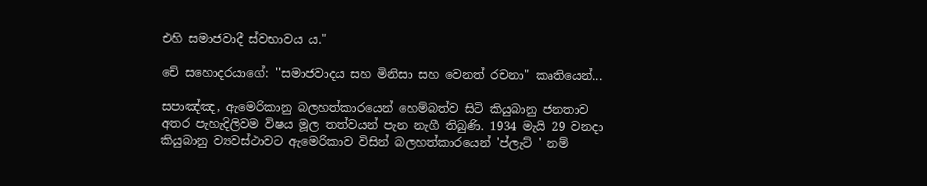එහි සමාජවාදී ස්වභාවය ය."

චේ සහොදරයාගේ: ''සමාජවාදය සහ මිනිසා සහ වෙනත් රචනා" කෘතියෙන්...

සපාඤ්ඤ, ඇමෙරිකානු බලහත්කාරයෙන් හෙම්බත්ව සිටි කියුබානු ජනතාව අතර පැහැදිලිවම විෂය මූල තත්වයන් පැන නැගී තිබුණි. 1934 මැයි 29 වනදා කියුබානු ව්‍යවස්ථාවට ඇමෙරිකාව විසින් බලහත්කාරයෙන් 'ප්ලැට් ' නම්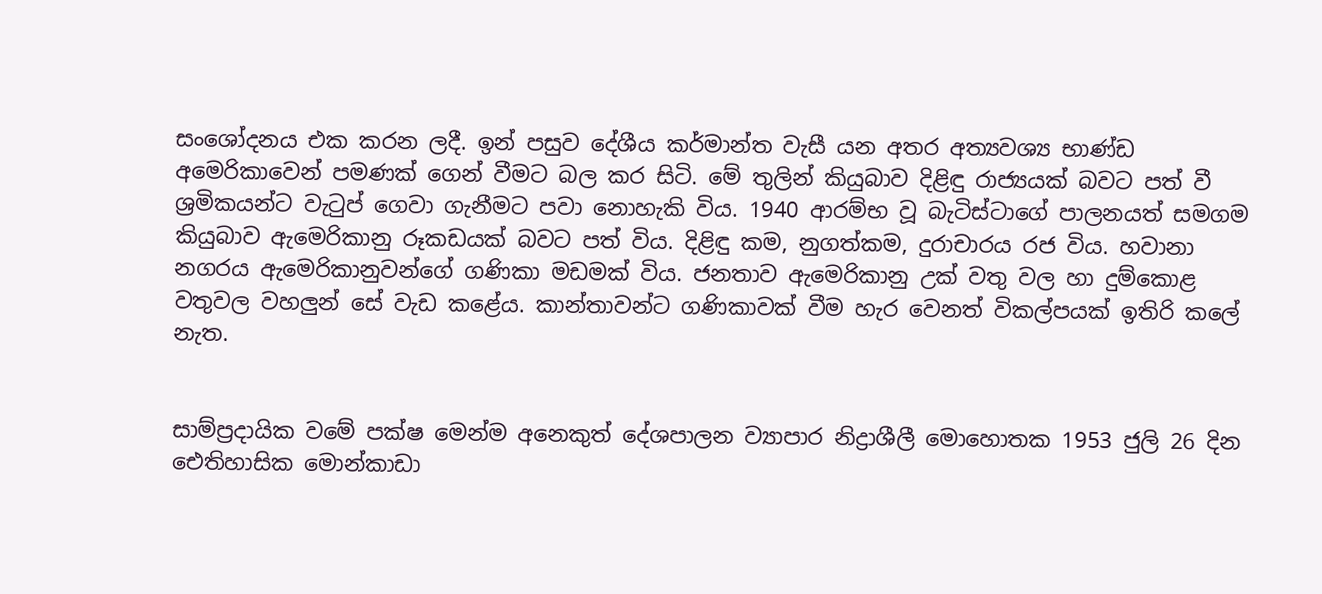සංශෝදනය එක කරන ලදී. ඉන් පසුව දේශීය කර්මාන්ත වැසී යන අතර අත්‍යවශ්‍ය භාණ්ඩ අමෙරිකාවෙන් පමණක් ගෙන් වීමට බල කර සිටි. මේ තුලින් කියුබාව දිළිඳු රාජ්‍යයක් බවට පත් වී ශ්‍රමිකයන්ට වැටුප් ගෙවා ගැනීමට පවා නොහැකි විය. 1940 ආරම්භ වූ බැටිස්ටාගේ පාලනයත් සමගම කියුබාව ඇමෙරිකානු රූකඩයක් බවට පත් විය. දිළිඳු කම, නුගත්කම, දුරාචාරය රජ විය. හවානා නගරය ඇමෙරිකානුවන්ගේ ගණිකා මඩමක් විය. ජනතාව ඇමෙරිකානු උක් වතු වල හා දුම්කොළ වතුවල වහලුන් සේ වැඩ කළේය. කාන්තාවන්ට ගණිකාවක් වීම හැර වෙනත් විකල්පයක් ඉතිරි කලේ නැත.


සාම්ප්‍රදායික වමේ පක්ෂ මෙන්ම අනෙකුත් දේශපාලන ව්‍යාපාර නිද්‍රාශීලී මොහොතක 1953 ජුලි 26 දින ඓතිහාසික මොන්කාඩා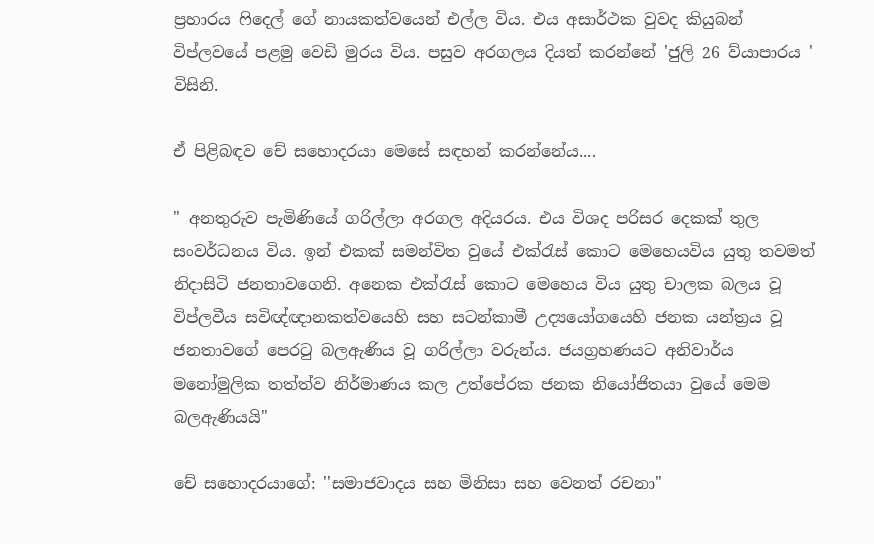ප්‍රහාරය ෆිදෙල් ගේ නායකත්වයෙන් එල්ල විය. එය අසාර්ථක වුවද කියුබන් විප්ලවයේ පළමු වෙඩි මුරය විය. පසුව අරගලය දියත් කරන්නේ 'ජුලි 26 ව්යාපාරය ' විසිනි.

ඒ පිළිබඳව චේ සහොදරයා මෙසේ සඳහන් කරන්නේය....

" අනතුරුව පැමිණියේ ගරිල්ලා අරගල අදියරය. එය විශද පරිසර දෙකක් තුල සංවර්ධනය විය. ඉන් එකක් සමන්විත වුයේ එක්රැස් කොට මෙහෙයවිය යුතු තවමත් නිදාසිටි ජනතාවගෙනි. අනෙක එක්රැස් කොට මෙහෙය විය යුතු චාලක බලය වූ විප්ලවීය සවිඥ්ඥානකත්වයෙහි සහ සටන්කාමී උද්‍යයෝගයෙහි ජනක යන්ත්‍රය වූ ජනතාවගේ පෙරටු බලඇණිය වූ ගරිල්ලා වරුන්ය. ජයග්‍රහණයට අනිවාර්ය මනෝමුලික තත්ත්ව නිර්මාණය කල උත්පේරක ජනක නියෝජිතයා වුයේ මෙම බලඇණියයි"

චේ සහොදරයාගේ: ''සමාජවාදය සහ මිනිසා සහ වෙනත් රචනා"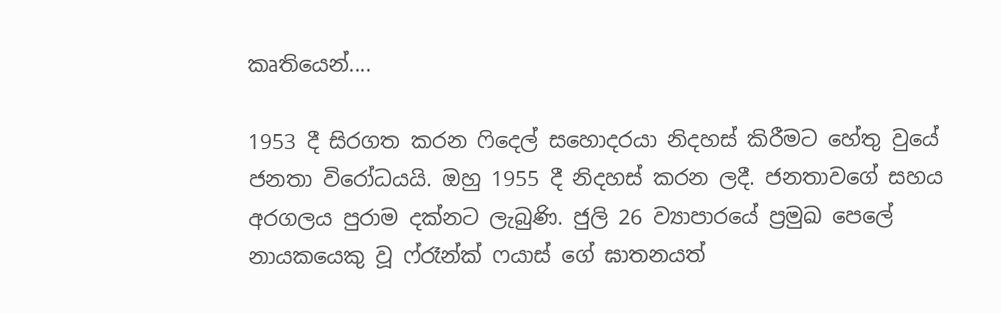කෘතියෙන්....

1953 දී සිරගත කරන ෆිදෙල් සහොදරයා නිදහස් කිරීමට හේතු වුයේ ජනතා විරෝධයයි. ඔහු 1955 දී නිදහස් කරන ලදී. ජනතාවගේ සහය අරගලය පුරාම දක්නට ලැබුණි. ජුලි 26 ව්‍යාපාරයේ ප්‍රමුඛ පෙලේ නායකයෙකු වූ ෆ්රෑන්ක් ෆයාස් ගේ ඝාතනයත්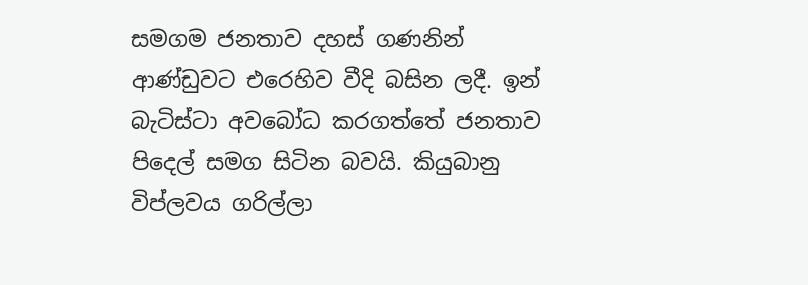සමගම ජනතාව දහස් ගණනින් ආණ්ඩුවට එරෙහිව වීදි බසින ලදී. ඉන් බැටිස්ටා අවබෝධ කරගත්තේ ජනතාව පිදෙල් සමග සිටින බවයි. කියුබානු විප්ලවය ගරිල්ලා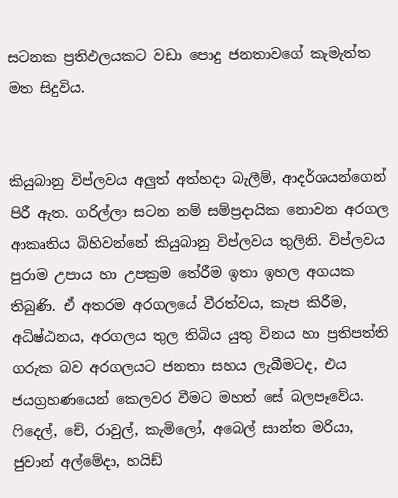සටනක ප්‍රතිඵලයකට වඩා පොදු ජනතාවගේ කැමැත්ත මත සිදුවිය.


කියුබානු විප්ලවය අලුත් අත්හදා බැලීම්, ආදර්ශයන්ගෙන් පිරී ඇත. ගරිල්ලා සටන නම් සම්ප්‍රදායික නොවන අරගල ආකෘතිය බිහිවන්නේ කියුබානු විප්ලවය තුලිනි. විප්ලවය පුරාම උපාය හා උපක්‍රම තේරීම ඉතා ඉහල අගයක තිබුණි. ඒ අතරම අරගලයේ වීරත්වය, කැප කිරීම, අධිෂ්ඨනය, අරගලය තුල තිබිය යුතු විනය හා ප්‍රතිපත්ති ගරුක බව අරගලයට ජනතා සහය ලැබීමටද, එය ජයග්‍රහණයෙන් කෙලවර වීමට මහත් සේ බලපෑවේය. ෆිදෙල්, චේ, රාවුල්, කැමිලෝ, අබෙල් සාන්ත මරියා, ජුවාන් අල්මේදා, හයිඩ්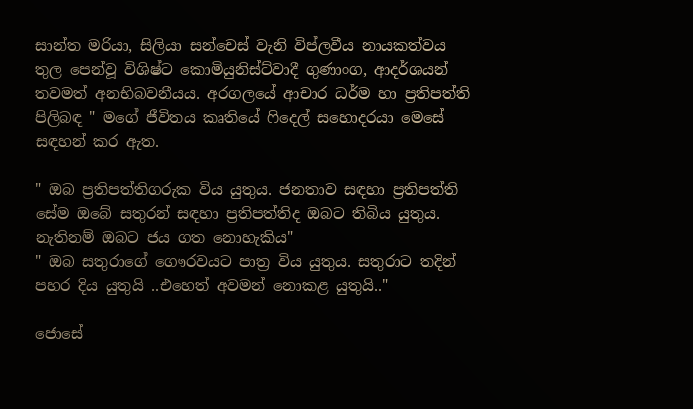සාන්ත මරියා, සිලියා සන්චෙස් වැනි විප්ලවීය නායකත්වය තුල පෙන්වූ විශිෂ්ට කොමියුනිස්ට්වාදී ගුණාංග, ආදර්ශයන් තවමත් අනභිබවනීයය. අරගලයේ ආචාර ධර්ම හා ප්‍රතිපත්ති පිලිබඳ " මගේ ජීවිතය කෘතියේ ෆිදෙල් සහොදරයා මෙසේ සඳහන් කර ඇත.

" ඔබ ප්‍රතිපත්තිගරුක විය යුතුය. ජනතාව සඳහා ප්‍රතිපත්ති සේම ඔබේ සතුරන් සඳහා ප්‍රතිපත්තිද ඔබට තිබිය යුතුය. නැතිනම් ඔබට ජය ගත නොහැකිය"
" ඔබ සතුරාගේ ගෞරවයට පාත්‍ර විය යුතුය. සතුරාට තදින් පහර දිය යුතුයි ..එහෙත් අවමන් නොකළ යුතුයි.."

ජොසේ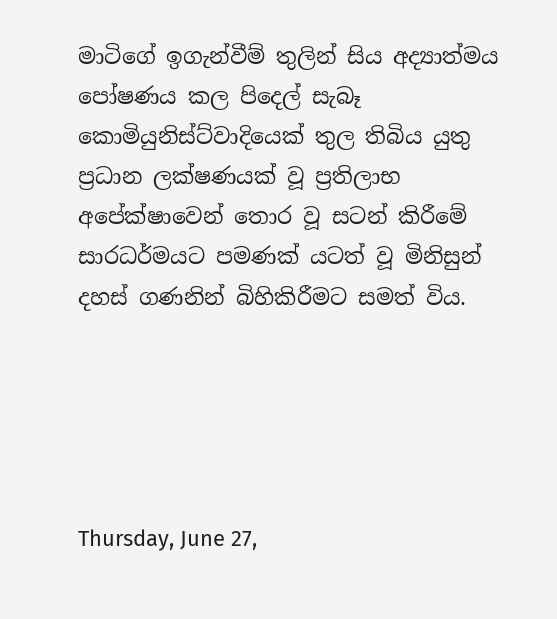මාටිගේ ඉගැන්වීම් තුලින් සිය අද්‍යාත්මය පෝෂණය කල පිදෙල් සැබෑ කොමියුනිස්ට්වාදියෙක් තුල තිබිය යුතු ප්‍රධාන ලක්ෂණයක් වූ ප්‍රතිලාභ අපේක්ෂාවෙන් තොර වූ සටන් කිරීමේ සාරධර්මයට පමණක් යටත් වූ මිනිසුන් දහස් ගණනින් බිහිකිරීමට සමත් විය.





Thursday, June 27,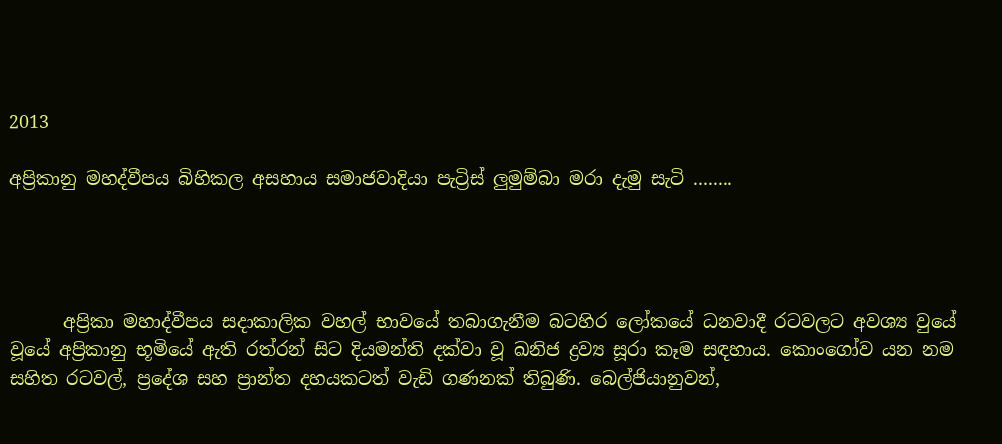2013

අප්‍රිකානු මහද්වීපය බිහිකල අසහාය සමාජවාදියා පැට්‍රිස් ලුමුම්බා මරා දැමු සැටි ........




      අප්‍රිකා මහාද්වීපය සදාකාලික වහල් භාවයේ තබාගැනීම බටහිර ලෝකයේ ධනවාදී රටවලට අවශ්‍ය වුයේ වූයේ අප්‍රිකානු භූමියේ ඇති රත්රන් සිට දියමන්ති දක්‌වා වූ ඛනිජ ද්‍රව්‍ය සූරා කෑම සඳහාය. කොංගෝව යන නම සහිත රටවල්, ප්‍රදේශ සහ ප්‍රාන්ත දහයකටත් වැඩි ගණනක්‌ තිබුණි. බෙල්ජියානුවන්,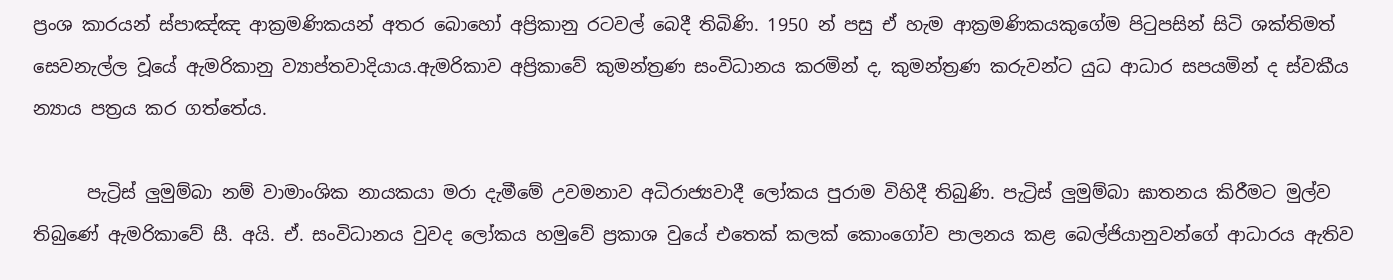ප්‍රංශ කාරයන් ස්‌පාඤ්ඤ ආක්‍රමණිකයන් අතර බොහෝ අප්‍රිකානු රටවල් බෙදී තිබිණි. 1950 න් පසු ඒ හැම ආක්‍රමණිකයකුගේම පිටුපසින් සිටි ශක්‌තිමත් සෙවනැල්ල වූයේ ඇමරිකානු ව්‍යාප්තවාදියාය.ඇමරිකාව අප්‍රිකාවේ කුමන්ත්‍රණ සංවිධානය කරමින් ද, කුමන්ත්‍රණ කරුවන්ට යුධ ආධාර සපයමින් ද ස්‌වකීය න්‍යාය පත්‍රය කර ගත්තේය.

      පැට්‍රිස් ලුමුම්බා නම් වාමාංශික නායකයා මරා දැමීමේ උවමනාව අධිරාජ්‍යවාදී ලෝකය පුරාම විහිදී තිබුණි. පැට්‍රිස් ලුමුම්බා ඝාතනය කිරීමට මුල්ව තිබුණේ ඇමරිකාවේ සී. අයි. ඒ. සංවිධානය වුවද ලෝකය හමුවේ ප්‍රකාශ වුයේ එතෙක්‌ කලක්‌ කොංගෝව පාලනය කළ බෙල්ජියානුවන්ගේ ආධාරය ඇතිව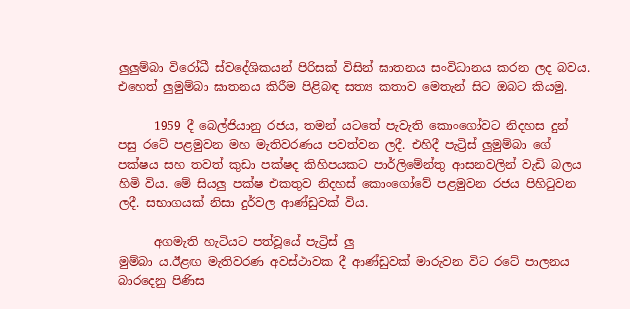ලුලුම්බා විරෝධී ස්‌වදේශිකයන් පිරිසක්‌ විසින් ඝාතනය සංවිධානය කරන ලද බවය. එහෙත් ලුමුම්බා ඝාතනය කිරීම පිළිබඳ සත්‍ය කතාව මෙතැන් සිට ඔබට කියමු.

      1959 දී බෙල්ජියානු රජය, තමන් යටතේ පැවැති කොංගෝවට නිදහස දුන් පසු රටේ පළමුවන මහ මැතිවරණය පවත්වන ලදී. එහිදී පැට්‍රිස් ලුමුම්බා ගේ පක්ෂය සහ තවත් කුඩා පක්ෂද කිහිපයකට පාර්ලිමේන්තු ආසනවලින් වැඩි බලය හිමි විය. මේ සියලු පක්ෂ එකතුව නිදහස්‌ කොංගෝවේ පළමුවන රජය පිහිටුවන ලදී. සභාගයක් නිසා දුර්වල ආණ්‌ඩුවක්‌ විය.

      අගමැති හැටියට පත්වූයේ පැට්‍රිස් ලු
මුම්බා ය.ඊළඟ මැතිවරණ අවස්‌ථාවක දී ආණ්‌ඩුවක්‌ මාරුවන විට රටේ පාලනය බාරදෙනු පිණිස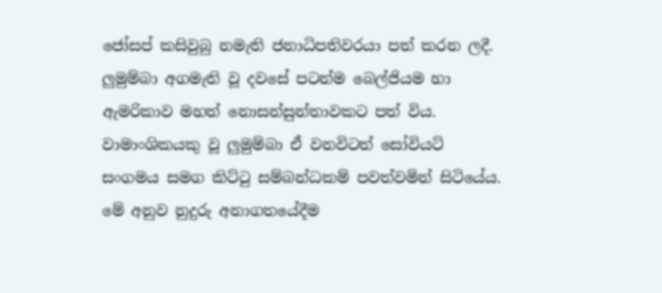ජෝසප් කසිවුබු නමැති ජනාධිපතිවරයා පත් කරන ලදී. ලුමුම්බා අගමැති වූ දවසේ පටන්ම බෙල්ජියම හා ඇමරිකාව මහත් නොසන්සුන්තාවකට පත් විය. වාමාංශිකයකු වූ ලුමුම්බා ඒ වනවිටත් සෝවියට්‌ සංගමය සමග කිට්‌ටු සම්බන්ධකම් පවත්වමින් සිටියේය. මේ අනුව නුදුරු අනාගතයේදීම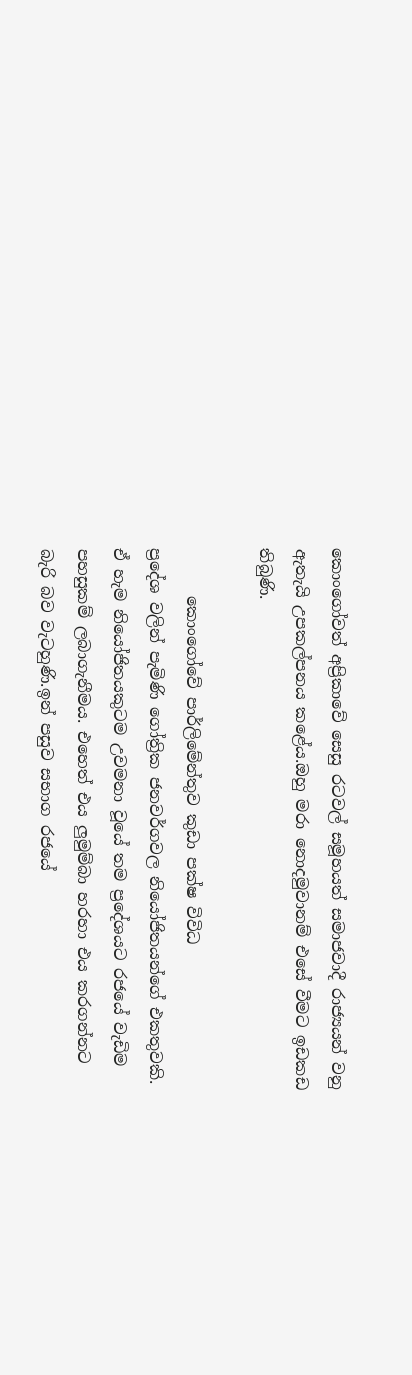කොංගෝවත් අප්‍රිකාවේ සෙසු රටවල් සමූහයත් සමාජවාදී රාජ්‍යයන් වනු ඇතැයි උපකල්පනය කළේය.ඔහු මරා නොදමුවානම් එසේ වීමට ඉඩකඩ තිබුණි.

      කොංගෝවේ පාර්ලිමේන්තුව කුඩා පක්ෂ විවිධ
ප්‍රදේශ වලින් පැමිණි ගෝත්‍රික ජනවර්ගවල නියෝජිතයන්ගේ එකතුවකි. ඒ හැම නියෝජිතයකුටම උවමනා වූයේ තම ප්‍රදේශයට රජයේ වැඩිම පහසුකම් ලබාගැනීමය. එහෙත් එය ලුමුම්බා හරහා එය කරගන්නට බැරි බව වැටහුණි.ඉන් පසුව සභාග රජයේ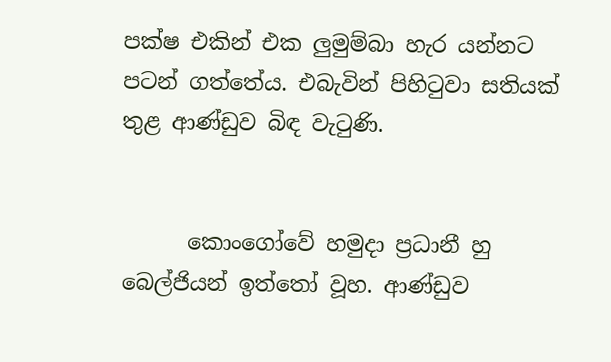පක්ෂ එකින් එක ලුමුම්බා හැර යන්නට පටන් ගත්තේය. එබැවින් පිහිටුවා සතියක්‌ තුළ ආණ්‌ඩුව බිඳ වැටුණි.


      කොංගෝවේ හමුදා ප්‍රධානී හු බෙල්ජියන් ඉත්තෝ වූහ. ආණ්‌ඩුව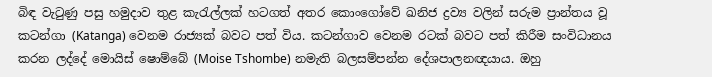බිඳ වැටුණු පසු හමුදාව තුළ කැරැල්ලක්‌ හටගත් අතර කොංගෝවේ ඛනිජ ද්‍රව්‍ය වලින් සරුම ප්‍රාන්තය වූ කටන්ගා (Katanga) වෙනම රාජ්‍යක්‌ බවට පත් විය. කටන්ගාව වෙනම රටක්‌ බවට පත් කිරීම සංවිධානය කරන ලද්දේ මොයිස්‌ ෂොම්බේ (Moise Tshombe) නමැති බලසම්පන්න දේශපාලනඥයාය. ඔහු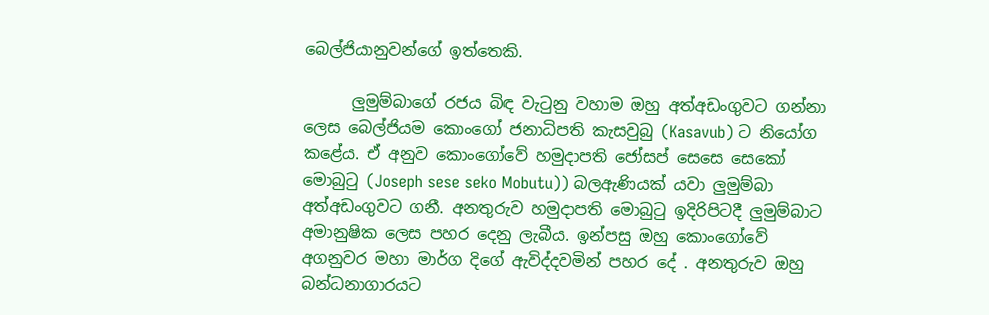බෙල්ජියානුවන්ගේ ඉත්තෙකි.

      ලුමුම්බාගේ රජය බිඳ වැටුනු වහාම ඔහු අත්අඩංගුවට ගන්නා ලෙස බෙල්ජියම කොංගෝ ජනාධිපති කැසවුබු (Kasavub) ට නියෝග කළේය. ඒ අනුව කොංගෝවේ හමුදාපති ජෝසප් සෙසෙ සෙකෝ මොබුටු (Joseph sese seko Mobutu)) බලඇණියක්‌ යවා ලුමුම්බා අත්අඩංගුවට ගනී. අනතුරුව හමුදාපති මොබුටු ඉදිරිපිටදී ලුමුම්බාට අමානුෂික ලෙස පහර දෙනු ලැබීය. ඉන්පසු ඔහු කොංගෝවේ අගනුවර මහා මාර්ග දිගේ ඇවිද්දවමින් පහර දේ . අනතුරුව ඔහු බන්ධනාගාරයට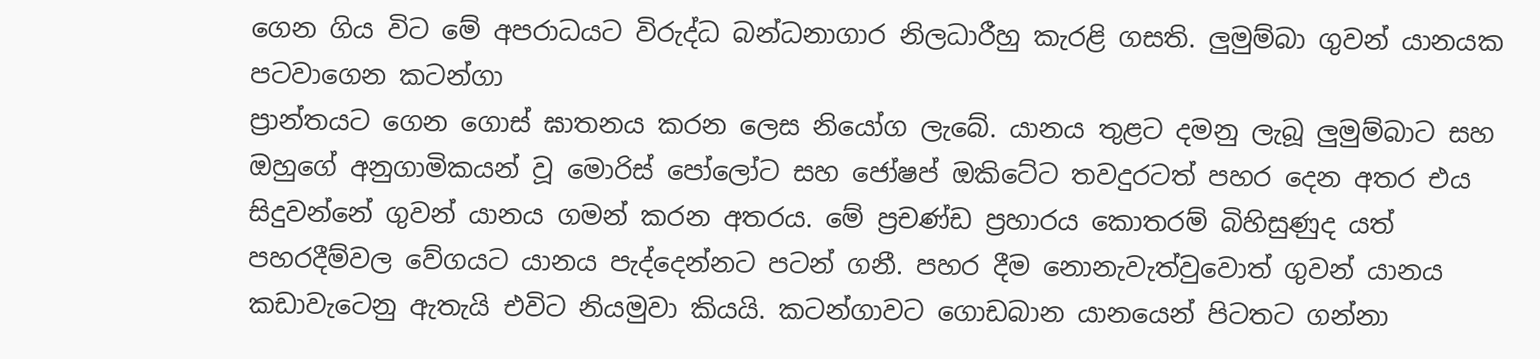ගෙන ගිය විට මේ අපරාධයට විරුද්ධ බන්ධනාගාර නිලධාරීහු කැරළි ගසති. ලුමුම්බා ගුවන් යානයක පටවාගෙන කටන්ගා
ප්‍රාන්තයට ගෙන ගොස්‌ ඝාතනය කරන ලෙස නියෝග ලැබේ. යානය තුළට දමනු ලැබූ ලුමුම්බාට සහ ඔහුගේ අනුගාමිකයන් වූ මොරිස්‌ පෝලෝට සහ ජෝෂප් ඔකිටේට තවදුරටත් පහර දෙන අතර එය සිදුවන්නේ ගුවන් යානය ගමන් කරන අතරය. මේ ප්‍රචණ්‌ඩ ප්‍රහාරය කොතරම් බිහිසුණුද යත් පහරදීම්වල වේගයට යානය පැද්දෙන්නට පටන් ගනී. පහර දීම නොනැවැත්වුවොත් ගුවන් යානය කඩාවැටෙනු ඇතැයි එවිට නියමුවා කියයි. කටන්ගාවට ගොඩබාන යානයෙන් පිටතට ගන්නා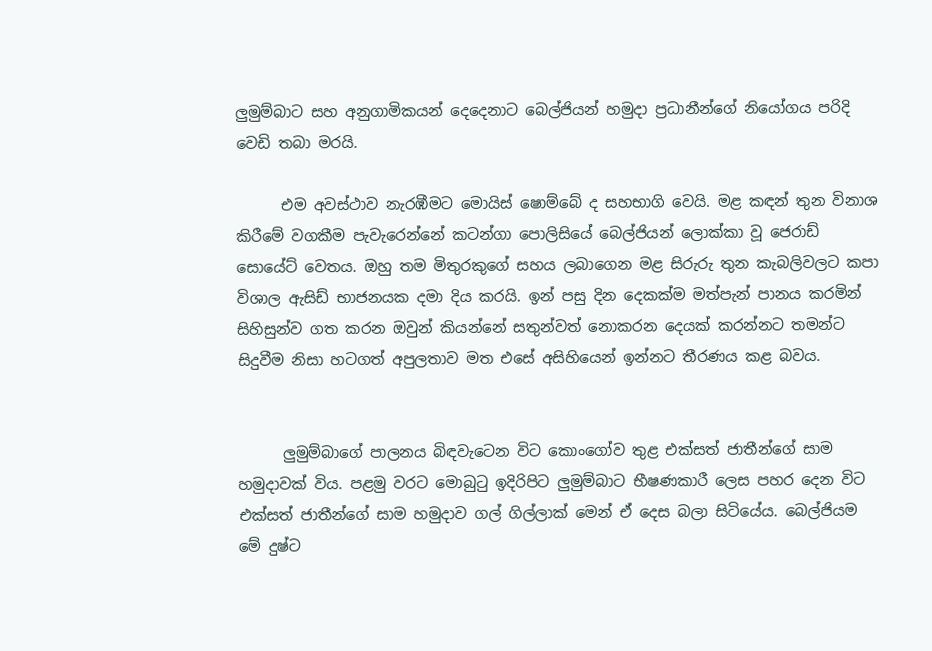ලුමුම්බාට සහ අනුගාමිකයන් දෙදෙනාට බෙල්ජියන් හමුදා ප්‍රධානීන්ගේ නියෝගය පරිදි වෙඩි තබා මරයි.

      එම අවස්‌ථාව නැරඹීමට මොයිස්‌ ෂොම්බේ ද සහභාගි වෙයි. මළ කඳන් තුන විනාශ කිරීමේ වගකීම පැවැරෙන්නේ කටන්ගා පොලිසියේ බෙල්ජියන් ලොක්‌කා වූ ජෙරාඩ් සොයේට්‌ වෙතය. ඔහු තම මිතුරකුගේ සහය ලබාගෙන මළ සිරුරු තුන කැබලිවලට කපා විශාල ඇසිඩ් භාජනයක දමා දිය කරයි. ඉන් පසු දින දෙකක්‌ම මත්පැන් පානය කරමින් සිහිසුන්ව ගත කරන ඔවුන් කියන්නේ සතුන්වත් නොකරන දෙයක්‌ කරන්නට තමන්ට සිදුවීම නිසා හටගත් අපුලතාව මත එසේ අසිහියෙන් ඉන්නට තීරණය කළ බවය.


      ලුමුම්බාගේ පාලනය බිඳවැටෙන විට කොංගෝව තුළ එක්‌සත් ජාතීන්ගේ සාම හමුදාවක්‌ විය. පළමු වරට මොබුටු ඉදිරිපිට ලුමුම්බාට භීෂණකාරී ලෙස පහර දෙන විට එක්‌සත් ජාතීන්ගේ සාම හමුදාව ගල් ගිල්ලාක්‌ මෙන් ඒ දෙස බලා සිටියේය. බෙල්ජියම මේ දුෂ්ට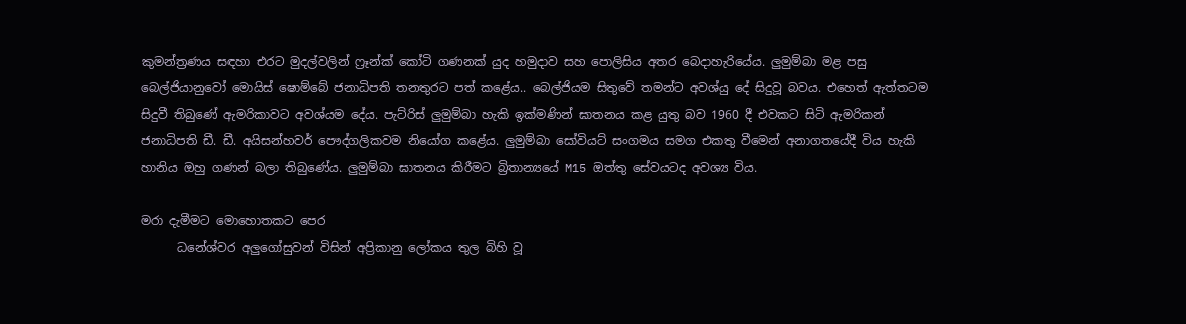කුමන්ත්‍රණය සඳහා එරට මුදල්වලින් ෆ්‍රෑන්ක් කෝටි ගණනක්‌ යුද හමුදාව සහ පොලිසිය අතර බෙදාහැරියේය. ලුමුම්බා මළ පසු බෙල්ජියානුවෝ මොයිස්‌ ෂොම්බේ ජනාධිපති තනතුරට පත් කළේය.. බෙල්ජියම සිතුවේ තමන්ට අවශ්යු දේ සිදුවූ බවය. එහෙත් ඇත්තටම සිදුවී තිබුණේ ඇමරිකාවට අවශ්යම දේය. පැට්රිස්‌ ලුමුම්බා හැකි ඉක්‌මණින් ඝාතනය කළ යුතු බව 1960 දී එවකට සිටි ඇමරිකන් ජනාධිපති ඩී. ඩී. අයිසන්හවර් පෞද්ගලිකවම නියෝග කළේය. ලුමුම්බා සෝවියට්‌ සංගමය සමග එකතු වීමෙන් අනාගතයේදී විය හැකි හානිය ඔහු ගණන් බලා තිබුණේය. ලුමුම්බා ඝාතනය කිරීමට බ්‍රිතාන්‍යයේ M15 ඔත්තු සේවයටද අවශ්‍ය විය.

මරා දැමීමට මොහොතකට පෙර
      ධනේශ්වර අලුගෝසුවන් විසින් අප්‍රිකානු ලෝකය තුල බිහි වූ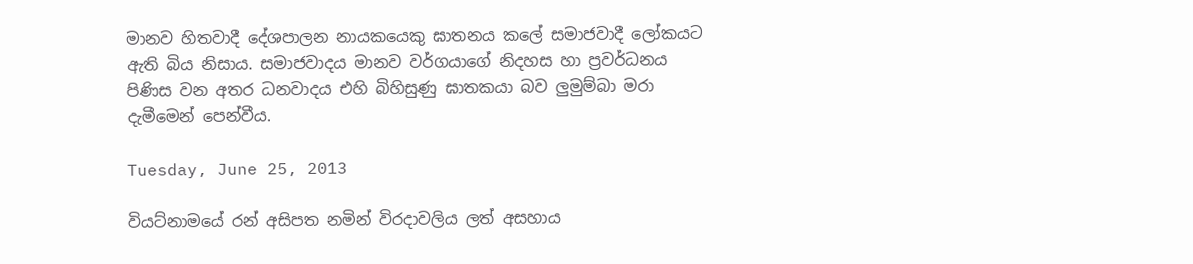මානව හිතවාදී දේශපාලන නායකයෙකු ඝාතනය කලේ සමාජවාදී ලෝකයට ඇති බිය නිසාය. සමාජවාදය මානව වර්ගයාගේ නිදහස හා ප්‍රවර්ධනය පිණිස වන අතර ධනවාදය එහි බිහිසුණු ඝාතකයා බව ලුමුම්බා මරා දැමීමෙන් පෙන්වීය.

Tuesday, June 25, 2013

වියට්නාමයේ රන් අසිපත නමින් විරදාවලිය ලත් අසහාය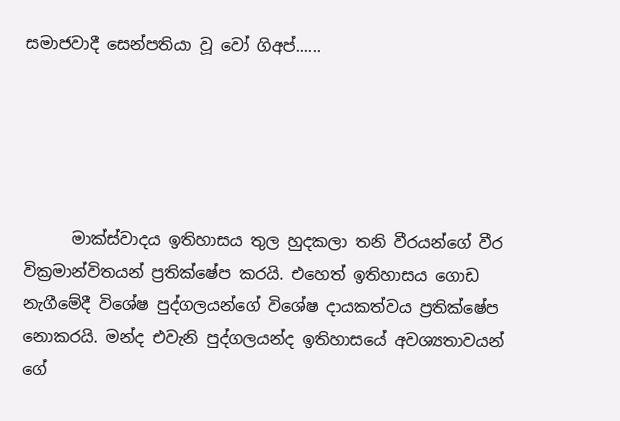සමාජවාදී සෙන්පතියා වූ වෝ ගිඅප්......





      මාක්ස්වාදය ඉතිහාසය තුල හුදකලා තනි වීරයන්ගේ වීර වික්‍රමාන්විතයන් ප්‍රතික්ෂේප කරයි. එහෙත් ඉතිහාසය ගොඩ නැගීමේදී විශේෂ පුද්ගලයන්ගේ විශේෂ දායකත්වය ප්‍රතික්ෂේප නොකරයි. මන්ද එවැනි පුද්ගලයන්ද ඉතිහාසයේ අවශ්‍යතාවයන් ගේ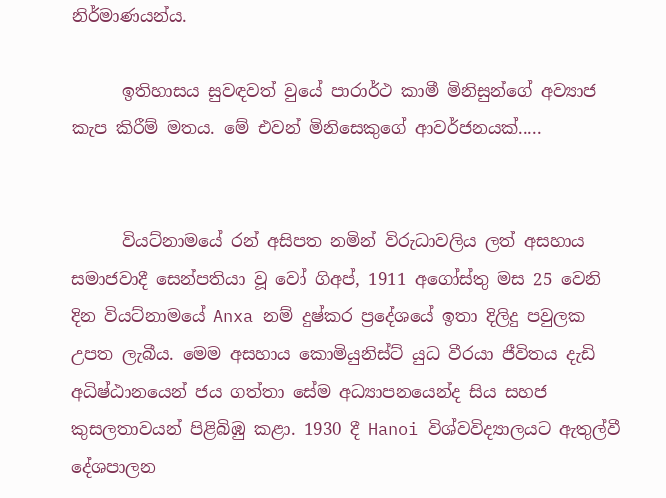නිර්මාණයන්ය.

      ඉතිහාසය සුවඳවත් වුයේ පාරාර්ථ කාමී මිනිසුන්ගේ අව්‍යාජ කැප කිරීම් මතය. මේ එවන් මිනිසෙකුගේ ආවර්ජනයක්.....


      වියට්නාමයේ රන් අසිපත නමින් විරුධාවලිය ලත් අසහාය සමාජවාදී සෙන්පතියා වූ වෝ ගිඅප්, 1911 අගෝස්තු මස 25 වෙනි දින වියට්නාමයේ Anxa නම් දුෂ්කර ප්‍රදේශයේ ඉතා දිලිදු පවුලක උපත ලැබීය. මෙම අසහාය කොමියුනිස්ට් යුධ වීරයා ජීවිතය දැඩි අධිෂ්ඨානයෙන් ජය ගත්තා සේම අධ්‍යාපනයෙන්ද සිය සහජ කුසලතාවයන් පිළිබිඹු කළා. 1930 දී Hanoi විශ්වවිද්‍යාලයට ඇතුල්වී දේශපාලන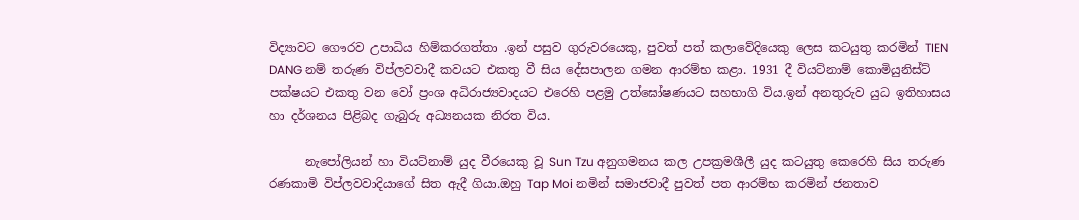විද්‍යාවට ගෞරව උපාධිය හිම්කරගත්තා .ඉන් පසුව ගුරුවරයෙකු, පුවත් පත් කලාවේදියෙකු ලෙස කටයුතු කරමින් TIEN DANG නම් තරුණ විප්ලවවාදී කවයට එකතු වී සිය දේසපාලන ගමන ආරම්භ කළා. 1931 දී වියට්නාම් කොමියුනිස්ට් පක්ෂයට එකතු වන වෝ ප්‍රංශ අධිරාජ්‍යවාදයට එරෙහි පළමු උත්ඝෝෂණයට සහභාගි විය.ඉන් අනතුරුව යුධ ඉතිහාසය හා දර්ශනය පිළිබද ගැබුරු අධ්‍යනයක නිරත විය.

      නැපෝලියන් හා වියට්නාම් යුද වීරයෙකු වූ Sun Tzu අනුගමනය කල උපක්‍රමශීලී යුද කටයුතු කෙරෙහි සිය තරුණ රණකාමි විප්ලවවාදියාගේ සිත ඇදී ගියා.ඔහු Tap Moi නමින් සමාජවාදී පුවත් පත ආරම්භ කරමින් ජනතාව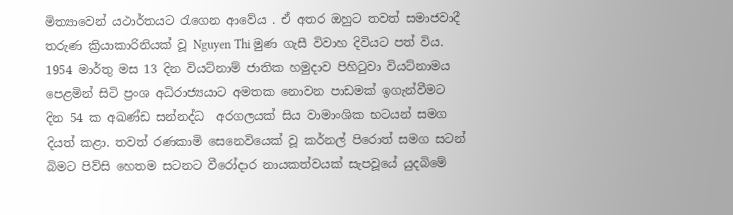මිත්‍යාවෙන් යථාර්තයට රැගෙන ආවේය . ඒ අතර ඔහුට තවත් සමාජවාදී තරුණ ක්‍රියාකාරිනියක් වූ Nguyen Thi මුණ ගැසී විවාහ දිවියට පත් විය. 1954 මාර්තු මස 13 දින වියට්නාම් ජාතික හමුදාව පිහිටුවා වියට්නාමය පෙළමින් සිටි ප්‍රංශ අධිරාජ්‍යයාට අමතක නොවන පාඩමක් ඉගැන්වීමට දින 54 ක අඛණ්ඩ සන්නද්ධ  අරගලයක් සිය වාමාංශික භටයන් සමග දියත් කළා. තවත් රණකාමි සෙනෙවියෙක් වූ කර්නල් පිරොත් සමග සටන් බිමට පිව්සි හෙතම සටනට වීරෝදාර නායකත්වයක් සැපවූයේ යුදබිමේ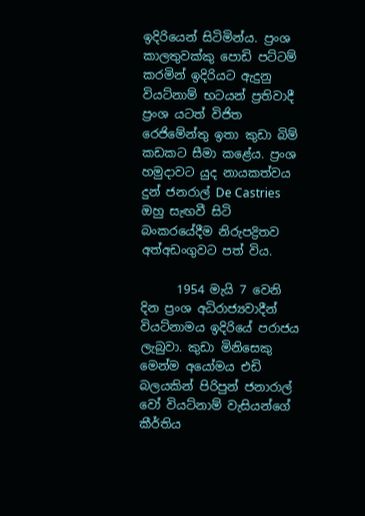ඉදිරියෙන් සිටිමින්ය. ප්‍රංශ කාලතුවක්කු පොඩි පට්ටම් කරමින් ඉදිරියට ඇදුනු වියට්නාම් භටයන් ප්‍රතිවාදී ප්‍රංශ යටත් විජිත රෙජිමේන්තු ඉතා කුඩා බිම් කඩකට සීමා කළේය. ප්‍රංශ හමුදාවට යුද නායකත්වය දුන් ජනරාල් De Castries ඔහු සැඟවී සිටි බංකරයේදීම නිරුපද්‍රිතව අත්අඩංගුවට පත් විය.

      1954 මැයි 7 වෙනි දින ප්‍රංශ අධිරාජ්‍යවාදීන් වියට්නාමය ඉදිරියේ පරාජය ලැබුවා. කුඩා මිනිසෙකු මෙන්ම අයෝමය එඩි බලයකින් පිරිපුන් ජනාරාල් වෝ වියට්නාම් වැසියන්ගේ කීර්තිය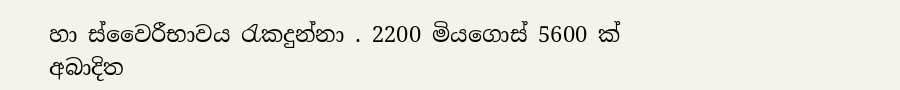හා ස්වෛරීභාවය රැකදුන්නා . 2200 මියගොස් 5600 ක් අබාදිත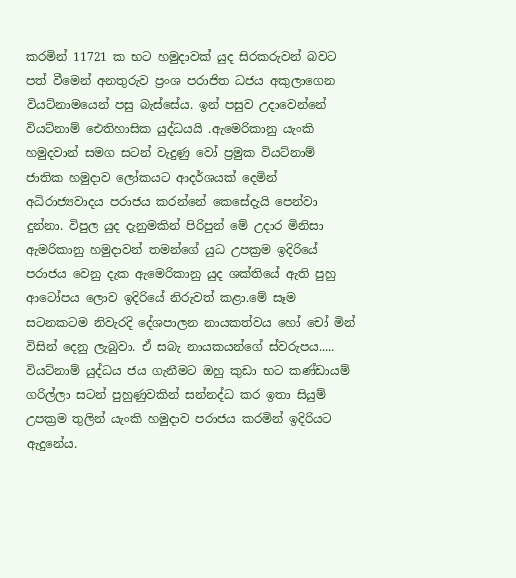කරමින් 11721 ක භට හමුදාවක් යුද සිරකරුවන් බවට පත් වීමෙන් අනතුරුව ප්‍රංශ පරාජිත ධජය අකුලාගෙන වියට්නාමයෙන් පසු බැස්සේය. ඉන් පසුව උදාවෙන්නේ වියට්නාම් ඓතිහාසික යුද්ධයයි .ඇමෙරිකානු යැංකි හමුදවාන් සමග සටන් වැදුණු වෝ ප්‍රමුක වියට්නාම් ජාතික හමුදාව ලෝකයට ආදර්ශයක් දෙමින් අධිරාජ්‍යවාදය පරාජය කරන්නේ කෙසේදැයි පෙන්වා දුන්නා. විපුල යුද දැනුමකින් පිරිපුන් මේ උදාර මිනිසා ඇමරිකානු හමුදාවන් තමන්ගේ යුධ උපක්‍රම ඉදිරියේ පරාජය වෙනු දැක ඇමෙරිකානු යුද ශක්තියේ ඇති පුහු ආටෝපය ලොව ඉදිරියේ නිරුවත් කළා.මේ සෑම සටනකටම නිවැරදි දේශපාලන නායකත්වය හෝ චෝ මින් විසින් දෙනු ලැබුවා. ඒ සබැ නායකයන්ගේ ස්වරුපය..... වියට්නාම් යුද්ධය ජය ගැනීමට ඔහු කුඩා භට කණ්ඩායම් ගරිල්ලා සටන් පුහුණුවකින් සන්නද්ධ කර ඉතා සියුම් උපක්‍රම තුලින් යැංකි හමුදාව පරාජය කරමින් ඉදිරියට ඇදුනේය.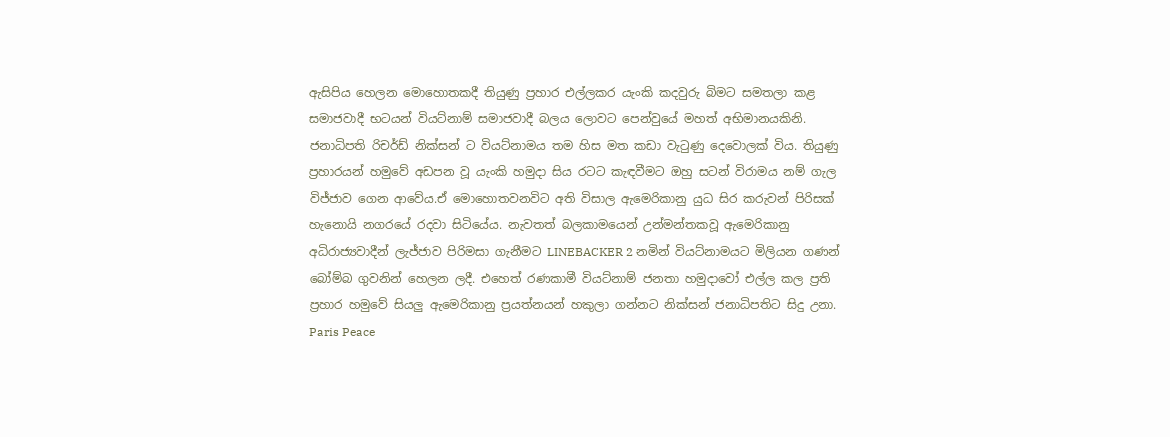ඇසිපිය හෙලන මොහොතකදී තියුණු ප්‍රහාර එල්ලකර යැංකි කදවුරු බිමට සමතලා කළ සමාජවාදී භටයන් වියට්නාම් සමාජවාදී බලය ලොවට පෙන්වුයේ මහත් අභිමානයකිනි. ජනාධිපති රිචර්ඩ් නික්සන් ට වියට්නාමය තම හිස මත කඩා වැටුණු දෙවොලක් විය. තියුණු ප්‍රහාරයන් හමුවේ අඩපන වූ යැංකි හමුදා සිය රටට කැඳවීමට ඔහු සටන් විරාමය නම් ගැල විජ්ජාව ගෙන ආවේය.ඒ මොහොතවනවිට අති විසාල ඇමෙරිකානු යුධ සිර කරුවන් පිරිසක් හැනොයි නගරයේ රදවා සිටියේය. නැවතත් බලකාමයෙන් උන්මන්තකවූ ඇමෙරිකානු අධිරාජ්‍යවාදීන් ලැජ්ජාව පිරිමසා ගැනීමට LINEBACKER 2 නමින් වියට්නාමයට මිලියන ගණන් බෝම්බ ගුවනින් හෙලන ලදී. එහෙත් රණකාමී වියට්නාම් ජනතා හමුදාවෝ එල්ල කල ප්‍රති ප්‍රහාර හමුවේ සියලු ඇමෙරිකානු ප්‍රයත්නයන් හකුලා ගන්නට නික්සන් ජනාධිපතිට සිදු උනා. Paris Peace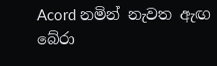Acord නමින් නැවත ඇඟ බේරා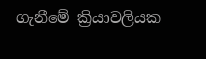ගැනීමේ ක්‍රියාවලියක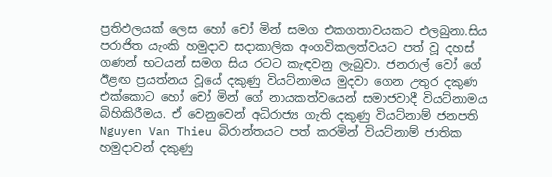ප්‍රතිඵලයක් ලෙස හෝ චෝ මින් සමග එකගතාවයකට එලබුනා.සිය පරාජිත යැංකි හමුදාව සදාකාලික අංගවිකලත්වයට පත් වූ දහස් ගණන් භටයන් සමග සිය රටට කැඳවනු ලැබුවා. ජනරාල් වෝ ගේ ඊළඟ ප්‍රයත්නය වූයේ දකුණු වියට්නාමය මුදවා ගෙන උතුර දකුණ එක්කොට හෝ චෝ මින් ගේ නායකත්වයෙන් සමාජවාදී වියට්නාමය බිහිකිරීමය. ඒ වෙනුවෙන් අධිරාජ්‍ය ගැති දකුණු වියට්නාම් ජනපති Nguyen Van Thieu බිරාන්තයට පත් කරමින් වියට්නාම් ජාතික හමුදාවන් දකුණු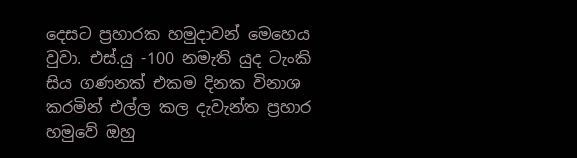දෙසට ප්‍රහාරක හමුදාවන් මෙහෙය වුවා. එස්.යු -100 නමැති යුද ටැංකි සිය ගණනක් එකම දිනක විනාශ කරමින් එල්ල කල දැවැන්ත ප්‍රහාර හමුවේ ඔහු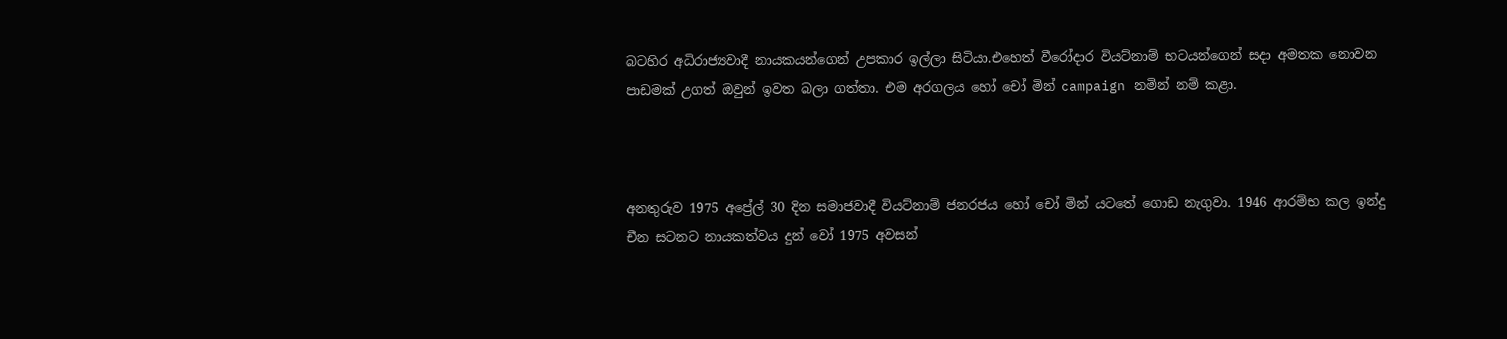බටහිර අධිරාජ්‍යවාදී නායකයන්ගෙන් උපකාර ඉල්ලා සිටියා.එහෙත් වීරෝදාර වියට්නාම් භටයන්ගෙන් සදා අමතක නොවන පාඩමක් උගත් ඔවුන් ඉවත බලා ගත්තා. එම අරගලය හෝ චෝ මින් campaign නමින් නම් කළා.



අනතුරුව 1975 අප්‍රේල් 30 දින සමාජවාදී වියට්නාම් ජනරජය හෝ චෝ මින් යටතේ ගොඩ නැගුවා. 1946 ආරම්භ කල ඉන්දු චීන සටනට නායකත්වය දුන් වෝ 1975 අවසන්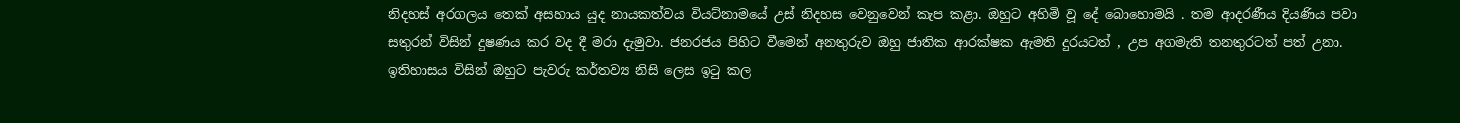නිදහස් අරගලය තෙක් අසහාය යුද නායකත්වය වියට්නාමයේ උස් නිදහස වෙනුවෙන් කැප කළා. ඔහුට අහිමි වූ දේ බොහොමයි . තම ආදරණීය දියණිය පවා සතුරන් විසින් දුෂණය කර වද දී මරා දැමුවා. ජනරජය පිහිට වීමෙන් අනතුරුව ඔහු ජාතික ආරක්ෂක ඇමති දුරයටත් , උප අගමැති තනතුරටත් පත් උනා. ඉතිහාසය විසින් ඔහුට පැවරු කර්තව්‍ය නිසි ලෙස ඉටු කල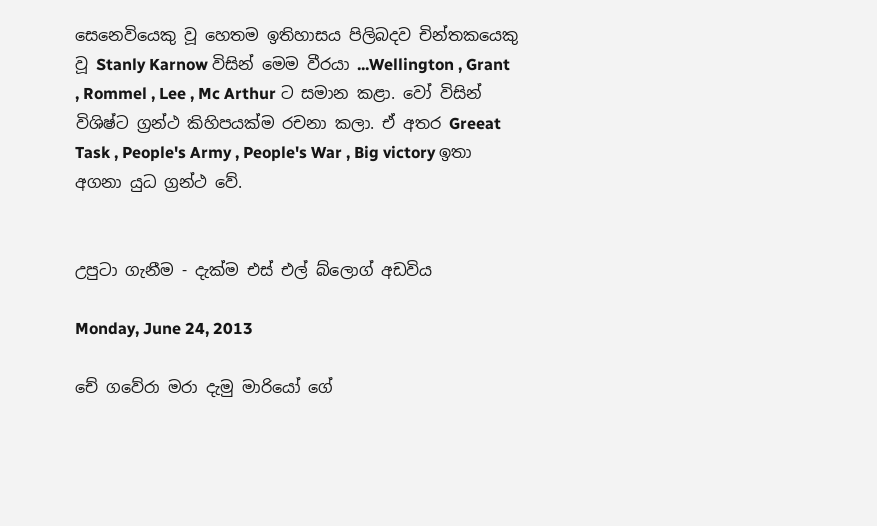සෙනෙවියෙකු වූ හෙතම ඉතිහාසය පිලිබදව චින්තකයෙකු වූ Stanly Karnow විසින් මෙම වීරයා ...Wellington , Grant , Rommel , Lee , Mc Arthur ට සමාන කළා. වෝ විසින් විශිෂ්ට ග්‍රන්ථ කිහිපයක්ම රචනා කලා. ඒ අතර Greeat Task , People's Army , People's War , Big victory ඉතා අගනා යුධ ග්‍රන්ථ වේ.


උපුටා ගැනීම - දැක්ම එස් එල් බ්ලොග් අඩවිය

Monday, June 24, 2013

චේ ගවේරා මරා දැමු මාරියෝ ගේ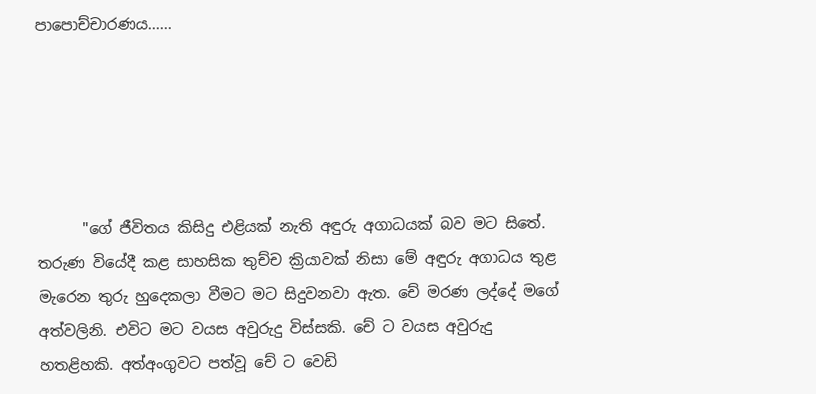පාපොච්චාරණය......





      "ගේ ජීවිතය කිසිදු එළියක්‌ නැති අඳුරු අගාධයක්‌ බව මට සිතේ. තරුණ වියේදී කළ සාහසික තුච්ච ක්‍රියාවක් නිසා මේ අඳුරු අගාධය තුළ මැරෙන තුරු හුදෙකලා වීමට මට සිදුවනවා ඇත. චේ මරණ ලද්දේ මගේ අත්වලිනි. එවිට මට වයස අවුරුදු විස්‌සකි. චේ ට වයස අවුරුදු හතළිහකි. අත්අංගුවට පත්වූ චේ ට වෙඩි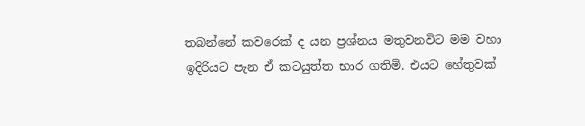තබන්නේ කවරෙක්‌ ද යන ප්‍රශ්නය මතුවනවිට මම වහා ඉදිරියට පැන ඒ කටයුත්ත භාර ගතිමි. එයට හේතුවක්‌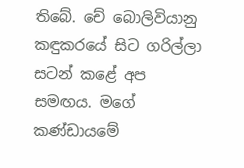තිබේ. චේ බොලිවියානු කඳුකරයේ සිට ගරිල්ලා සටන් කළේ අප සමඟය. මගේ කණ්‌ඩායමේ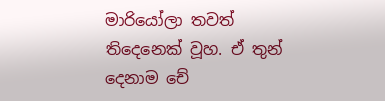මාරියෝලා තවත් තිදෙනෙක්‌ වූහ. ඒ තුන් දෙනාම චේ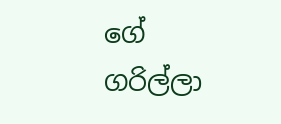ගේ ගරිල්ලා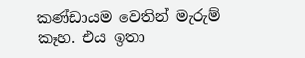කණ්‌ඩායම වෙතින් මැරුම් කෑහ. එය ඉතා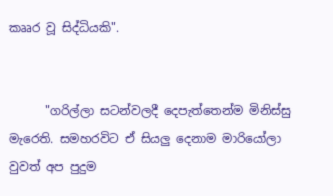කෲර වූ සිද්ධියකි".


      "ගරිල්ලා සටන්වලදී දෙපැත්තෙන්ම මිනිස්‌සු මැරෙති. සමහරවිට ඒ සියලු දෙනාම මාරියෝලා වුවත් අප පුදුම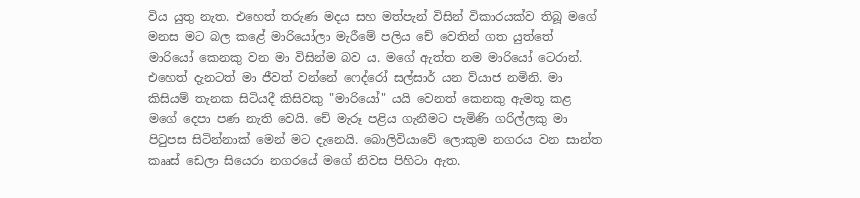විය යුතු නැත. එහෙත් තරුණ මදය සහ මත්පැන් විසින් විකාරයක්‌ව තිබූ මගේ මනස මට බල කළේ මාරියෝලා මැරීමේ පලිය චේ වෙතින් ගත යුත්තේ මාරියෝ කෙනකු වන මා විසින්ම බව ය. මගේ ඇත්ත නම මාරියෝ ටෙරාන්. එහෙත් දැනටත් මා ජීවත් වන්නේ ෆෙද්රෝ සල්සාර් යන ව්යාජ නමිනි. මා කිසියම් තැනක සිටියදී කිසිවකු "මාරියෝ" යයි වෙනත් කෙනකු ඇමතූ කළ මගේ දෙපා පණ නැති වෙයි. චේ මැරූ පළිය ගැනීමට පැමිණි ගරිල්ලකු මා පිටුපස සිටින්නාක්‌ මෙන් මට දැනෙයි. බොලිවියාවේ ලොකුම නගරය වන සාන්ත කෲස්‌ ඩෙලා සියෙරා නගරයේ මගේ නිවස පිහිටා ඇත.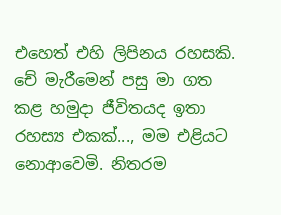එහෙත් එහි ලිපිනය රහසකි. චේ මැරීමෙන් පසු මා ගත කළ හමුදා ජීවිතයද ඉතා රහස්‍ය එකක්‌..., මම එළියට නොආවෙමි. නිතරම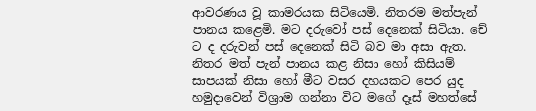ආවරණය වූ කාමරයක සිටියෙමි. නිතරම මත්පැන් පානය කළෙමි. මට දරුවෝ පස්‌ දෙනෙක්‌ සිටියා. චේ ට ද දරුවන් පස්‌ දෙනෙක්‌ සිටි බව මා අසා ඇත. නිතර මත් පැන් පානය කළ නිසා හෝ කිසියම් සාපයක්‌ නිසා හෝ මීට වසර දහයකට පෙර යුද හමුදාවෙන් විශ්‍රාම ගන්නා විට මගේ දෑස්‌ මහත්සේ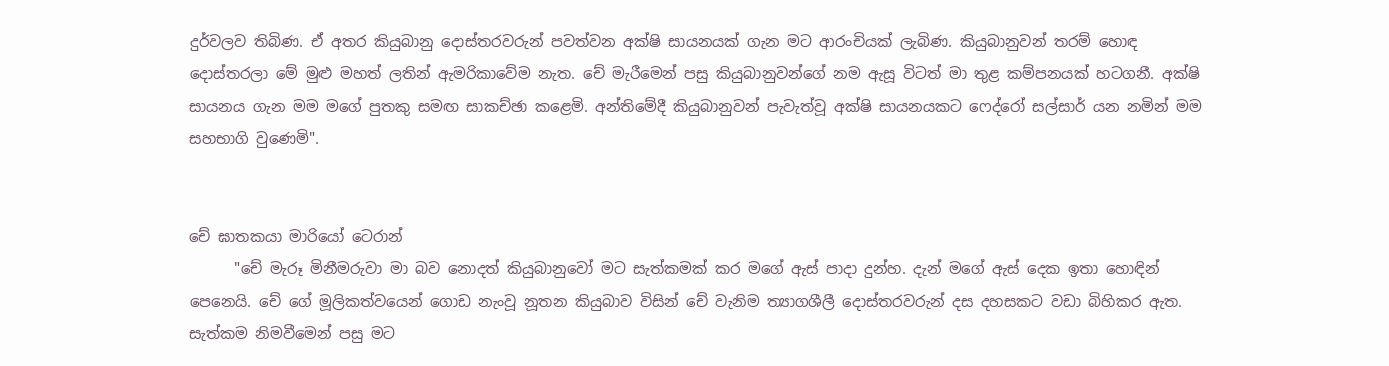දුර්වලව තිබිණ. ඒ අතර කියුබානු දොස්‌තරවරුන් පවත්වන අක්‌ෂි සායනයක්‌ ගැන මට ආරංචියක්‌ ලැබිණ. කියුබානුවන් තරම් හොඳ දොස්‌තරලා මේ මුළු මහත් ලතින් ඇමරිකාවේම නැත. චේ මැරීමෙන් පසු කියුබානුවන්ගේ නම ඇසූ විටත් මා තුළ කම්පනයක්‌ හටගනී. අක්‌ෂි සායනය ගැන මම මගේ පුතකු සමඟ සාකච්ඡා කළෙමි. අන්තිමේදී කියුබානුවන් පැවැත්වූ අක්‌ෂි සායනයකට ෆෙද්රෝ සල්සාර් යන නමින් මම සහභාගි වුණෙමි".


චේ ඝාතකයා මාරියෝ ටෙරාන්
      "චේ මැරූ මිනීමරුවා මා බව නොදත් කියුබානුවෝ මට සැත්කමක්‌ කර මගේ ඇස්‌ පාදා දුන්හ. දැන් මගේ ඇස්‌ දෙක ඉතා හොඳින් පෙනෙයි. චේ ගේ මූලිකත්වයෙන් ගොඩ නැංවූ නූතන කියුබාව විසින් චේ වැනිම ත්‍යාගශීලී දොස්‌තරවරුන් දස දහසකට වඩා බිහිකර ඇත. සැත්කම නිමවීමෙන් පසු මට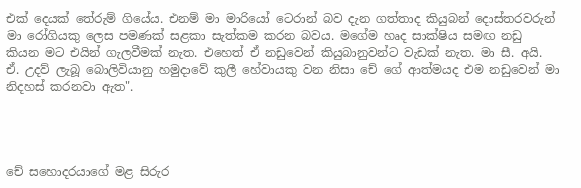එක්‌ දෙයක්‌ තේරුම් ගියේය. එනම් මා මාරියෝ ටෙරාන් බව දැන ගත්තාද කියුබන් දොස්‌තරවරුන් මා රෝගියකු ලෙස පමණක්‌ සළකා සැත්කම කරන බවය. මගේම හෘද සාක්‌ෂිය සමඟ නඩු කියන මට එයින් ගැලවීමක්‌ නැත. එහෙත් ඒ නඩුවෙන් කියුබානුවන්ට වැඩක්‌ නැත. මා සී. අයි. ඒ. උදව් ලැබූ බොලිවියානු හමුදාවේ කුලී හේවායකු වන නිසා චේ ගේ ආත්මයද එම නඩුවෙන් මා නිදහස්‌ කරනවා ඇත".




චේ සහොදරයාගේ මළ සිරුර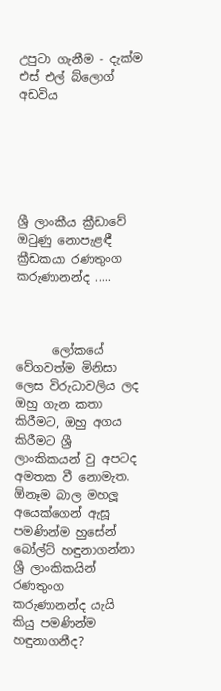උපුටා ගැනීම - දැක්ම එස් එල් බ්ලොග් අඩවිය






ශ්‍රී ලාංකීය ක්‍රීඩාවේ ඔටුණු නොපැළඳී ක්‍රීඩකයා රණතුංග කරුණානන්ද .....



      ලෝකයේ වේගවත්ම මිනිසා ලෙස විරුධාවලිය ලද ඔහු ගැන කතා කිරීමට, ඔහු අගය කිරීමට ශ්‍රී ලාංකිකයන් වු අපටද අමතක වී නොමැත. ඕනෑම බාල මහලූ අයෙක්ගෙන් ඇසූ පමණින්ම හුසේන් බෝල්ට් හඳුනාගන්නා ශ්‍රී ලාංකිකයින් රණතුංග කරුණානන්ද යැයි කියු පමණින්ම හඳුනාගනීද?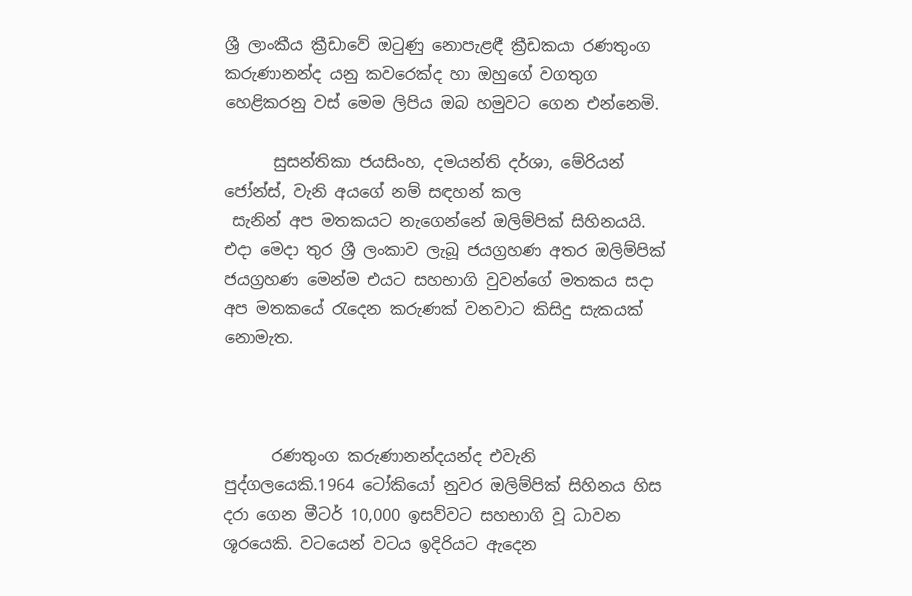ශ්‍රී ලාංකීය ක්‍රීඩාවේ ඔටුණු නොපැළඳී ක්‍රීඩකයා රණතුංග කරුණානන්ද යනු කවරෙක්ද හා ඔහුගේ වගතුග හෙළිකරනු වස් මෙම ලිපිය ඔබ හමුවට ගෙන එන්නෙමි.

      සුසන්තිකා ජයසිංහ, දමයන්ති දර්ශා, මේරියන් ජෝන්ස්, වැනි අයගේ නම් සඳහන් කල
 සැනින් අප මතකයට නැගෙන්නේ ඔලිම්පික් සිහිනයයි. එදා මෙදා තුර ශ්‍රී ලංකාව ලැබූ ජයග්‍රහණ අතර ඔලිම්පික් ජයග්‍රහණ මෙන්ම එයට සහභාගි වුවන්ගේ මතකය සදා අප මතකයේ රැදෙන කරුණක් වනවාට කිසිදු සැකයක් නොමැත.



      රණතුංග කරුණානන්දයන්ද එවැනි පුද්ගලයෙකි.1964 ටෝකියෝ නුවර ඔලිම්පික් සිහිනය හිස දරා ගෙන මීටර් 10,000 ඉසව්වට සහභාගි වූ ධාවන ශූරයෙකි. වටයෙන් වටය ඉදිරියට ඇදෙන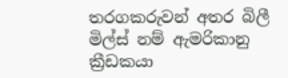තරගකරුවන් අතර බිලී මිල්ස් නම් ඇමරිකානු ක්‍රීඩකයා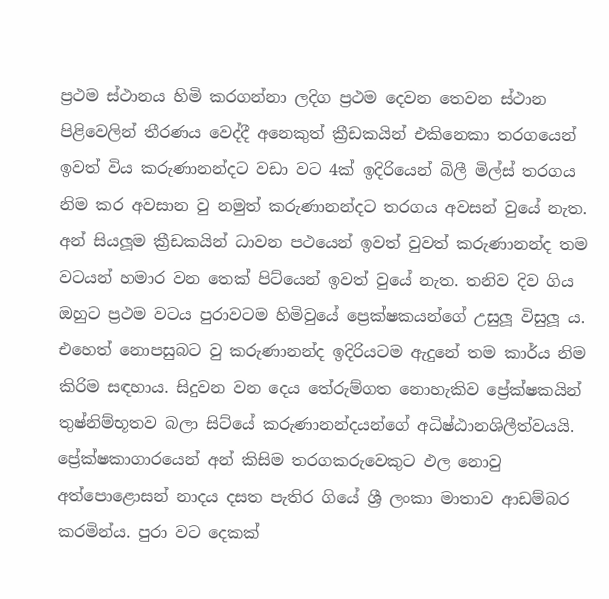ප්‍රථම ස්ථානය හිමි කරගන්නා ලදිග ප්‍රථම දෙවන තෙවන ස්ථාන පිළිවෙලින් තීරණය වෙද්දී අනෙකුත් ක්‍රීඩකයින් එකිනෙකා තරගයෙන් ඉවත් විය කරුණානන්දට වඩා වට 4ක් ඉදිරියෙන් බිලී මිල්ස් තරගය නිම කර අවසාන වු නමුත් කරුණානන්දට තරගය අවසන් වුයේ නැත. අන් සියලූම ක්‍රීඩකයින් ධාවන පථයෙන් ඉවත් වුවත් කරුණානන්ද තම වටයන් හමාර වන තෙක් පිට්යෙන් ඉවත් වුයේ නැත. තනිව දිව ගිය ඔහුට ප්‍රථම වටය පුරාවටම හිමිවුයේ ප්‍රෙක්ෂකයන්ගේ උසුලූ විසුලූ ය. එහෙත් නොපසුබට වු කරුණානන්ද ඉදිරියටම ඇදුනේ තම කාර්ය නිම කිරිම සඳහාය. සිදුවන වන දෙය තේරුම්ගත නොහැකිව ප්‍රේක්ෂකයින් තුෂ්නිම්භූතව බලා සිට්යේ කරුණානන්දයන්ගේ අධිෂ්ඨානශිලීත්වයයි. ප්‍රේක්ෂකාගාරයෙන් අන් කිසිම තරගකරුවෙකුට ඵල නොවු අත්පොළොසන් නාදය දසත පැතිර ගියේ ශ්‍රී ලංකා මාතාව ආඩම්බර කරමින්ය. පුරා වට දෙකක්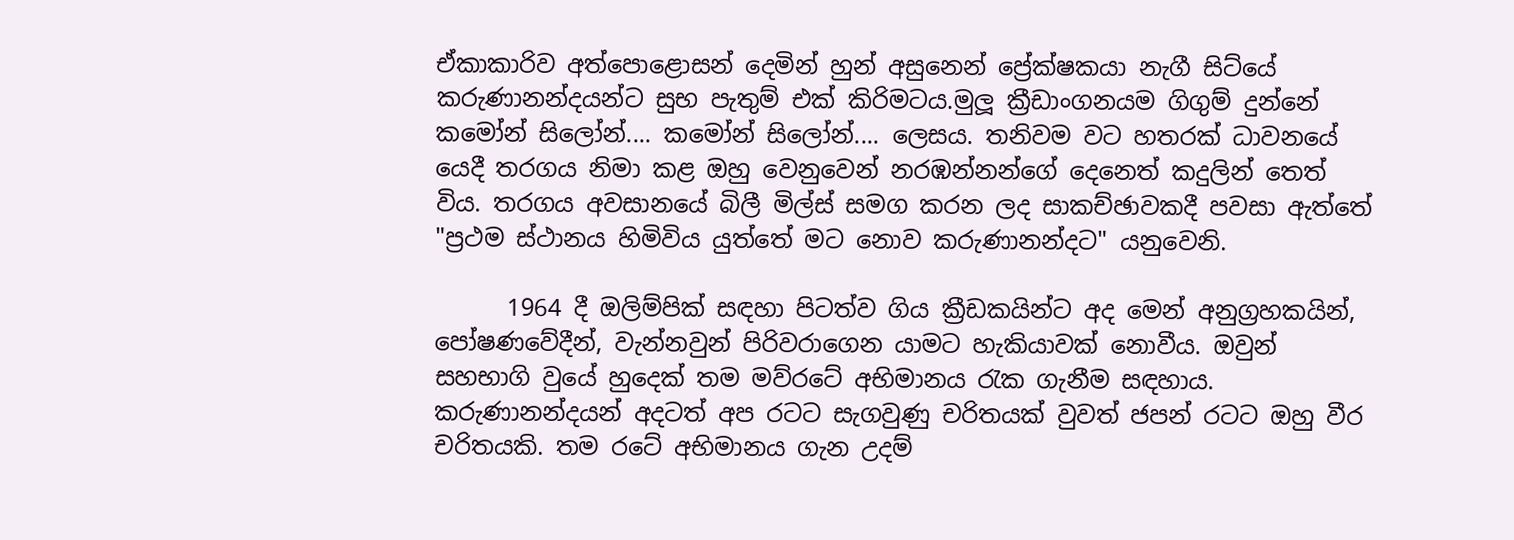ඒකාකාරිව අත්පොළොසන් දෙමින් හුන් අසුනෙන් ප්‍රේක්ෂකයා නැගී සිට්යේ කරුණානන්දයන්ට සුභ පැතුම් එක් කිරිමටය.මුලූ ක්‍රීඩාංගනයම ගිගුම් දුන්නේ කමෝන් සිලෝන්.... කමෝන් සිලෝන්.... ලෙසය. තනිවම වට හතරක් ධාවනයේ යෙදී තරගය නිමා කළ ඔහු වෙනුවෙන් නරඹන්නන්ගේ දෙනෙත් කදුලින් තෙත් විය. තරගය අවසානයේ බිලී මිල්ස් සමග කරන ලද සාකච්ඡාවකදී පවසා ඇත්තේ "ප්‍රථම ස්ථානය හිමිවිය යුත්තේ මට නොව කරුණානන්දට" යනුවෙනි.

      1964 දී ඔලිම්පික් සඳහා පිටත්ව ගිය ක්‍රීඩකයින්ට අද මෙන් අනුග්‍රහකයින්, පෝෂණවේදීන්, වැන්නවුන් පිරිවරාගෙන යාමට හැකියාවක් නොවීය. ඔවුන් සහභාගි වුයේ හුදෙක් තම මව්රටේ අභිමානය රැක ගැනීම සඳහාය. කරුණානන්දයන් අදටත් අප රටට සැගවුණු චරිතයක් වුවත් ජපන් රටට ඔහු වීර චරිතයකි. තම රටේ අභිමානය ගැන උදම්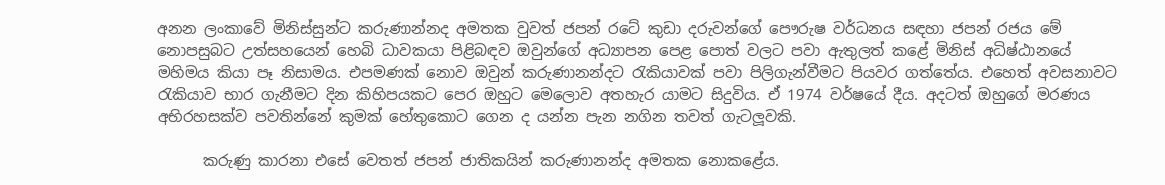අනන ලංකාවේ මිනිස්සුන්ට කරුණාන්නද අමතක වුවත් ජපන් රටේ කුඩා දරුවන්ගේ පෞරුෂ වර්ධනය සඳහා ජපන් රජය මේ නොපසුබට උත්සහයෙන් හෙබි ධාවකයා පිළිබඳව ඔවුන්ගේ අධ්‍යාපන පෙළ පොත් වලට පවා ඇතුලත් කළේ මිනිස් අධිෂ්ඨානයේ මහිමය කියා පෑ නිසාමය. එපමණක් නොව ඔවුන් කරුණානන්දට රැකියාවක් පවා පිලිගැන්වීමට පියවර ගත්තේය. එහෙත් අවසනාවට රැකියාව භාර ගැනීමට දින කිහිපයකට පෙර ඔහුට මෙලොව අතහැර යාමට සිදුවිය. ඒ 1974 වර්ෂයේ දීය. අදටත් ඔහුගේ මරණය අභිරහසක්ව පවතින්නේ කුමක් හේතුකොට ගෙන ද යන්න පැන නගින තවත් ගැටලූවකි.

      කරුණු කාරනා එසේ වෙතත් ජපන් ජාතිකයින් කරුණානන්ද අමතක නොකළේය.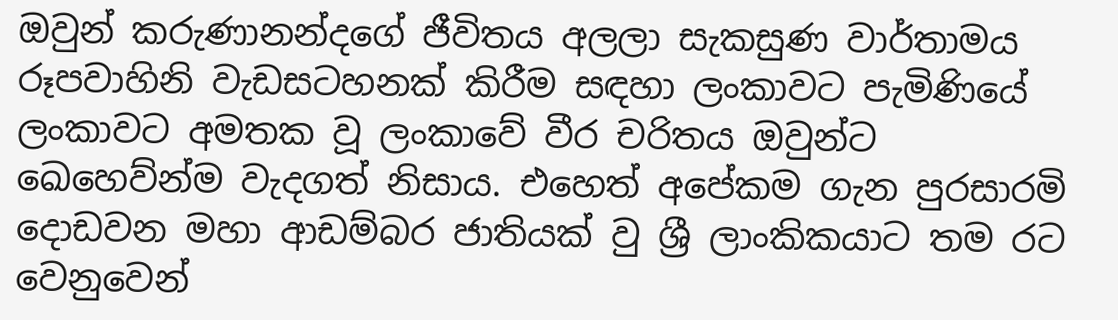ඔවුන් කරුණානන්දගේ ජීවිතය අලලා සැකසුණ වාර්තාමය රූපවාහිනි වැඩසටහනක් කිරීම සඳහා ලංකාවට පැමිණියේ ලංකාවට අමතක වූ ලංකාවේ වීර චරිතය ඔවුන්ට ඛෙහෙව්න්ම වැදගත් නිසාය. එහෙත් අපේකම ගැන පුරසාරමි දොඩවන මහා ආඩම්බර ජාතියක් වු ශ්‍රී ලාංකිකයාට තම රට වෙනුවෙන්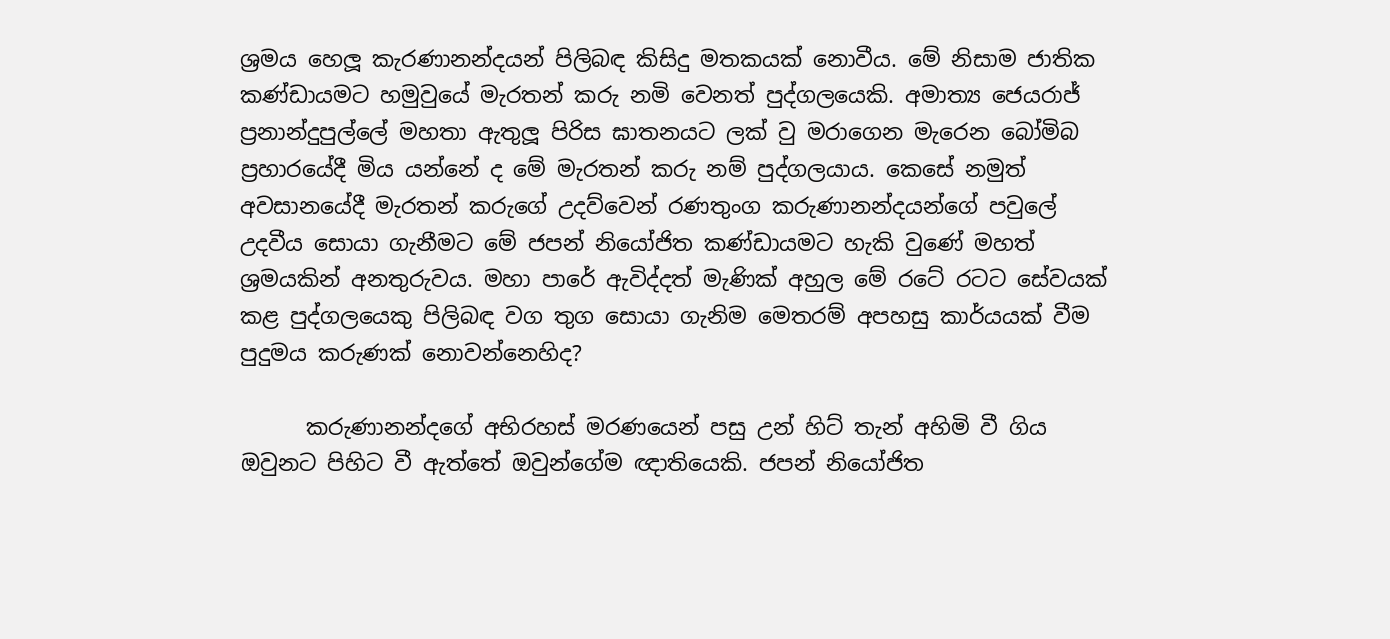ශ්‍රමය හෙලූ කැරණානන්දයන් පිලිබඳ කිසිදු මතකයක් නොවීය. මේ නිසාම ජාතික කණ්ඩායමට හමුවුයේ මැරතන් කරු නමි වෙනත් පුද්ගලයෙකි. අමාත්‍ය ජෙයරාජ් ප්‍රනාන්දුපුල්ලේ මහතා ඇතුලූ පිරිස ඝාතනයට ලක් වු මරාගෙන මැරෙන බෝමිබ ප්‍රහාරයේදී මිය යන්නේ ද මේ මැරතන් කරු නම් පුද්ගලයාය. කෙසේ නමුත් අවසානයේදී මැරතන් කරුගේ උදව්වෙන් රණතුංග කරුණානන්දයන්ගේ පවුලේ උදවීය සොයා ගැනීමට මේ ජපන් නියෝජිත කණ්ඩායමට හැකි වුණේ මහත් ශ්‍රමයකින් අනතුරුවය. මහා පාරේ ඇවිද්දත් මැණික් අහුල මේ රටේ රටට සේවයක් කළ පුද්ගලයෙකු පිලිබඳ වග තුග සොයා ගැනිම මෙතරම් අපහසු කාර්යයක් වීම පුදුමය කරුණක් නොවන්නෙහිද?

      කරුණානන්දගේ අභිරහස් මරණයෙන් පසු උන් හිට් තැන් අහිමි වී ගිය ඔවුනට පිහිට වී ඇත්තේ ඔවුන්ගේම ඥාතියෙකි. ජපන් නියෝජිත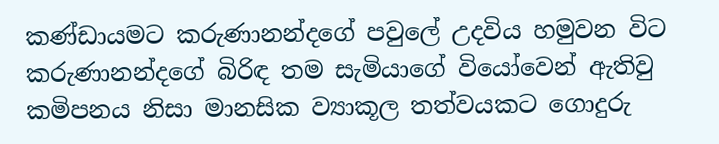කණ්ඩායමට කරුණානන්දගේ පවුලේ උදවිය හමුවන විට කරුණානන්දගේ බිරිඳ තම සැමියාගේ වියෝවෙන් ඇතිවු කමිපනය නිසා මානසික ව්‍යාකූල තත්වයකට ගොදුරු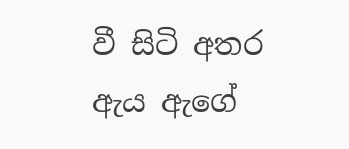වී සිටි අතර ඇය ඇගේ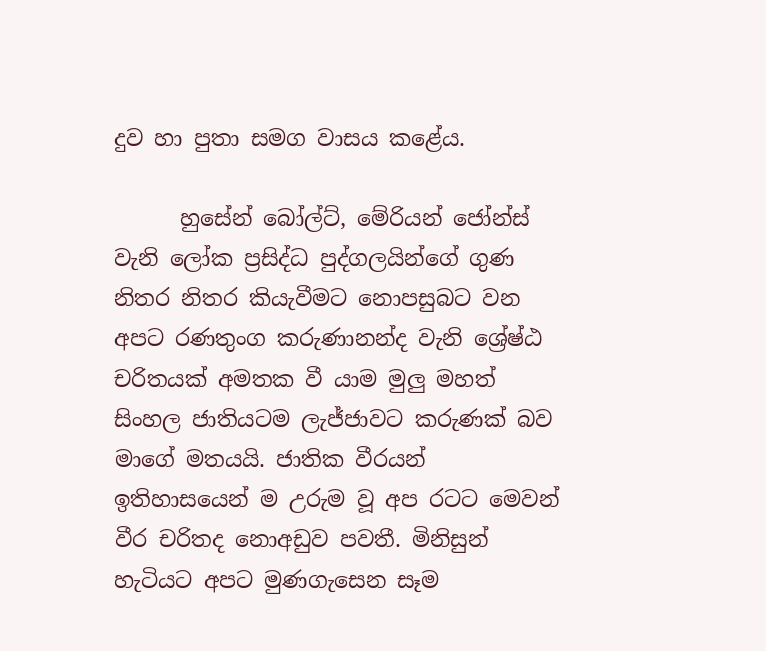දුව හා පුතා සමග වාසය කළේය.

      හුසේන් බෝල්ට්, මේරියන් ජෝන්ස් වැනි ලෝක ප්‍රසිද්ධ පුද්ගලයින්ගේ ගුණ නිතර නිතර කියැවීමට නොපසුබට වන අපට රණතුංග කරුණානන්ද වැනි ශ්‍රේෂ්ඨ චරිතයක් අමතක වී යාම මුලු මහත් සිංහල ජාතියටම ලැජ්ජාවට කරුණක් බව මාගේ මතයයි. ජාතික වීරයන් ඉතිහාසයෙන් ම උරුම වූ අප රටට මෙවන් වීර චරිතද නොඅඩුව පවතී. මිනිසුන් හැටියට අපට මුණගැසෙන සෑම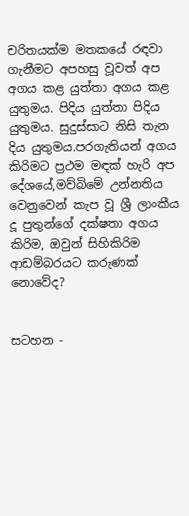චරිතයක්ම මතකයේ රඳවා ගැනීමට අපහසු වූවත් අප අගය කළ යුත්තා අගය කළ යුතුමය. පිදිය යුත්තා පිදිය යුතුමය. සුදුස්සාට නිසි තැන දිය යුතුමය.පරගැතියන් අගය කිරිමට ප්‍රථම මඳක් හැරි අප දේශයේ,මව්බිමේ උන්නතිය වෙනුවෙන් කැප වූ ශ්‍රී ලාංකීය දූ පුතුන්ගේ දක්ෂතා අගය කිරිම, ඔවුන් සිහිකිරිම ආඩම්බරයට කරුණක් නොවේද?


සටහන -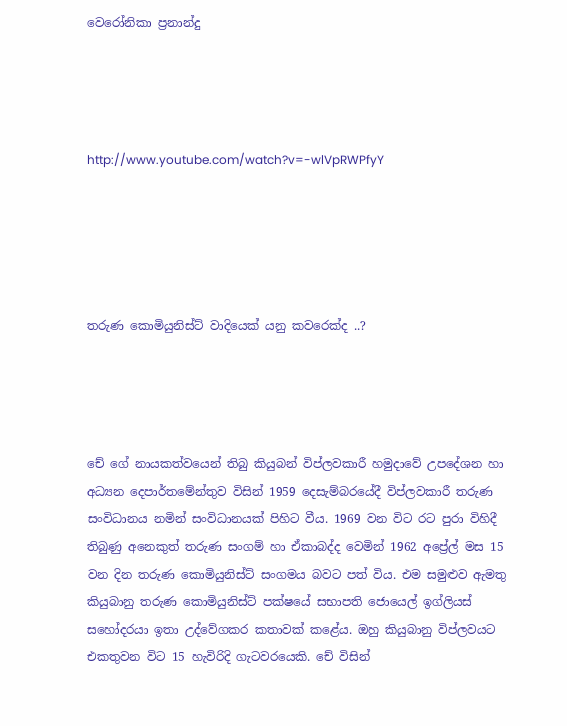වෙරෝනිකා ප්‍රනාන්දු




http://www.youtube.com/watch?v=-wlVpRWPfyY





තරුණ කොමියුනිස්ට් වාදියෙක් යනු කවරෙක්ද ..?




චේ ගේ නායකත්වයෙන් තිබු කියුබන් විප්ලවකාරී හමුදාවේ උපදේශන හා අධ්‍යන දෙපාර්තමේන්තුව විසින් 1959 දෙසැම්බරයේදී විප්ලවකාරී තරුණ සංවිධානය නමින් සංවිධානයක් පිහිට වීය. 1969 වන විට රට පුරා විහිදී තිබුණු අනෙකුත් තරුණ සංගම් හා ඒකාබද්ද වෙමින් 1962 අප්‍රේල් මස 15 වන දින තරුණ කොමියුනිස්ට් සංගමය බවට පත් විය. එම සමුළුව ඇමතු කියුබානු තරුණ කොමියුනිස්ට් පක්ෂයේ සභාපති ජොයෙල් ඉග්ලියස් සහෝදරයා ඉතා උද්වේගකර කතාවක් කළේය. ඔහු කියුබානු විප්ලවයට එකතුවන විට 15 හැවිරිදි ගැටවරයෙකි. චේ විසින්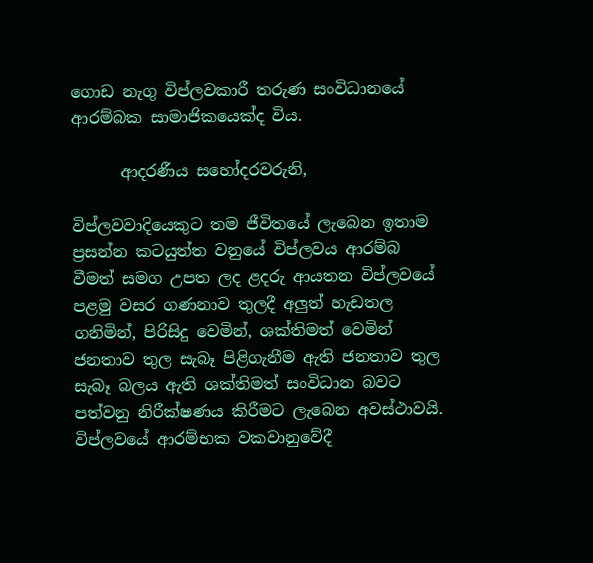ගොඩ නැගු විප්ලවකාරී තරුණ සංවිධානයේ ආරම්බක සාමාජිකයෙක්ද විය.

      ආදරණීය සහෝදරවරුනි,

විප්ලවවාදියෙකුට තම ජීවිතයේ ලැබෙන ඉතාම ප්‍රසන්න කටයුත්ත වනුයේ විප්ලවය ආරම්බ වීමත් සමග උපත ලද ළදරු ආයතන විප්ලවයේ පළමු වසර ගණනාව තුලදී අලුත් හැඩතල ගනිමින්, පිරිසිදු වෙමින්, ශක්තිමත් වෙමින් ජනතාව තුල සැබෑ පිළිගැනීම ඇති ජනතාව තුල සැබෑ බලය ඇති ශක්තිමත් සංවිධාන බවට පත්වනු නිරීක්ෂණය කිරීමට ලැබෙන අවස්ථාවයි. විප්ලවයේ ආරම්භක වකවානුවේදී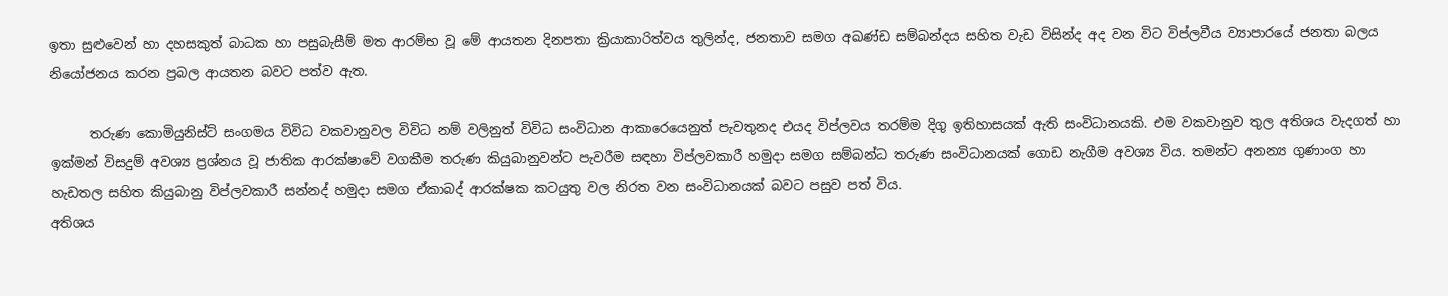ඉතා සුළුවෙන් හා දහසකුත් බාධක හා පසුබැසීම් මත ආරම්භ වූ මේ ආයතන දිනපතා ක්‍රියාකාරිත්වය තුලින්ද, ජනතාව සමග අඛණ්ඩ සම්බන්දය සහිත වැඩ විසින්ද අද වන විට විප්ලවීය ව්‍යාපාරයේ ජනතා බලය නියෝජනය කරන ප්‍රබල ආයතන බවට පත්ව ඇත.

      තරුණ කොමියුනිස්ට් සංගමය විවිධ වකවානුවල විවිධ නම් වලිනුත් විවිධ සංවිධාන ආකාරෙයෙනුත් පැවතුනද එයද විප්ලවය තරම්ම දිගු ඉතිහාසයක් ඇති සංවිධානයකි. එම වකවානුව තුල අතිශය වැදගත් හා ඉක්මන් විසදුම් අවශ්‍ය ප්‍රශ්නය වූ ජාතික ආරක්ෂාවේ වගකීම තරුණ කියුබානුවන්ට පැවරීම සඳහා විප්ලවකාරී හමුදා සමග සම්බන්ධ තරුණ සංවිධානයක් ගොඩ නැගීම අවශ්‍ය විය. තමන්ට අනන්‍ය ගුණාංග හා හැඩතල සහිත කියුබානු විප්ලවකාරී සන්නද් හමුදා සමග ඒකාබද් ආරක්ෂක කටයුතු වල නිරත වන සංවිධානයක් බවට පසුව පත් විය.
අතිශය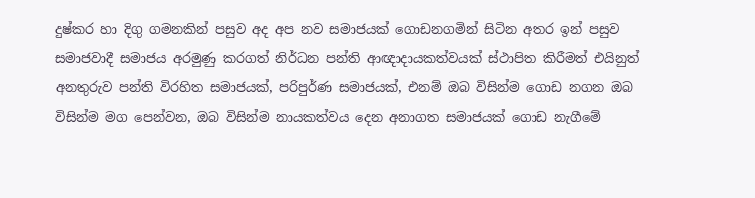දුෂ්කර හා දිගු ගමනකින් පසුව අද අප නව සමාජයක් ගොඩනගමින් සිටින අතර ඉන් පසුව සමාජවාදී සමාජය අරමුණු කරගත් නිර්ධන පන්ති ආඥාදායකත්වයක් ස්ථාපිත කිරීමත් එයිනුත් අනතුරුව පන්ති විරහිත සමාජයක්, පරිපුර්ණ සමාජයක්, එනම් ඔබ විසින්ම ගොඩ නගන ඔබ විසින්ම මග පෙන්වන, ඔබ විසින්ම නායකත්වය දෙන අනාගත සමාජයක් ගොඩ නැගීමේ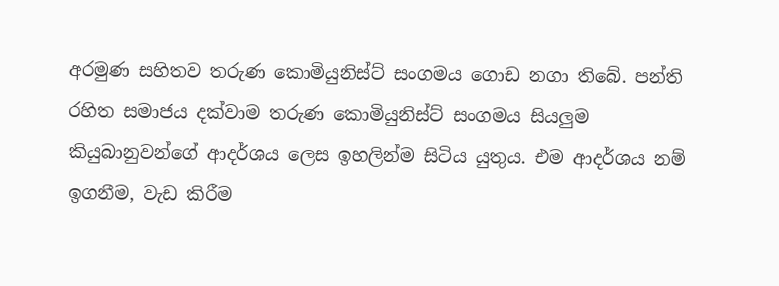අරමුණ සහිතව තරුණ කොමියුනිස්ට් සංගමය ගොඩ නගා තිබේ. පන්ති රහිත සමාජය දක්වාම තරුණ කොමියුනිස්ට් සංගමය සියලුම කියුබානුවන්ගේ ආදර්ශය ලෙස ඉහලින්ම සිටිය යුතුය. එම ආදර්ශය නම් ඉගනීම, වැඩ කිරීම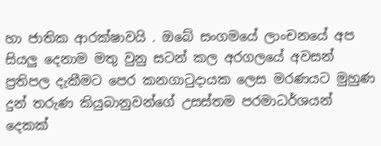හා ජාතික ආරක්ෂාවයි . ඔබේ සංගමයේ ලාංචනයේ අප සියලු දෙනාම මතු වුනු සටන් කල අරගලයේ අවසන් ප්‍රතිපල දැකීමට පෙර කනගාටුදායක ලෙස මරණයට මුහුණ දුන් තරුණ කියුබානුවන්ගේ උසස්තම පරමාධර්ශයන් දෙකක්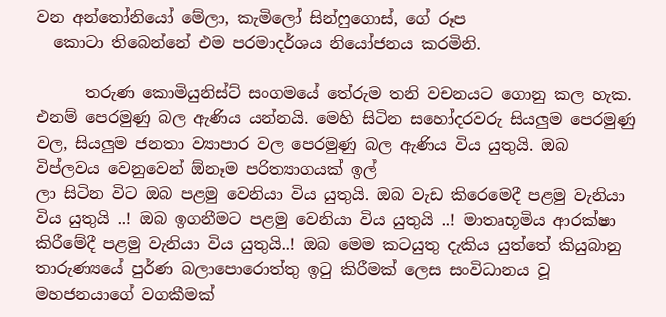වන අන්තෝනියෝ මේලා, කැමිලෝ සින්ෆුගොස්, ගේ රූප
  කොටා තිබෙන්නේ එම පරමාදර්ශය නියෝජනය කරමිනි.

      තරුණ කොමියුනිස්ට් සංගමයේ තේරුම තනි වචනයට ගොනු කල හැක. එනම් පෙරමුණු බල ඇණිය යන්නයි. මෙහි සිටින සහෝදරවරු සියලුම පෙරමුණු වල, සියලුම ජනතා ව්‍යාපාර වල පෙරමුණු බල ඇණිය විය යුතුයි. ඔබ විප්ලවය වෙනුවෙන් ඕනෑම පරිත්‍යාගයක් ඉල්
ලා සිටින විට ඔබ පළමු වෙනියා විය යුතුයි. ඔබ වැඩ කිරෙමෙදී පළමු වැනියා විය යුතුයි ..! ඔබ ඉගනීමට පළමු වෙනියා විය යුතුයි ..! මාතෘභූමිය ආරක්ෂා කිරීමේදී පළමු වැනියා විය යුතුයි..! ඔබ මෙම කටයුතු දැකිය යුත්තේ කියුබානු තාරුණ්‍යයේ පුර්ණ බලාපොරොත්තු ඉටු කිරීමක් ලෙස සංවිධානය වූ මහජනයාගේ වගකීමක්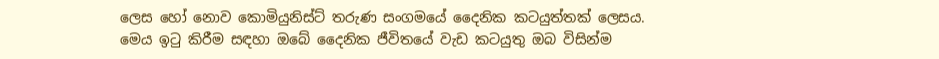ලෙස හෝ නොව කොමියුනිස්ට් තරුණ සංගමයේ දෛනික කටයුත්තක් ලෙසය. මෙය ඉටු කිරීම සඳහා ඔබේ දෛනික ජීවිතයේ වැඩ කටයුතු ඔබ විසින්ම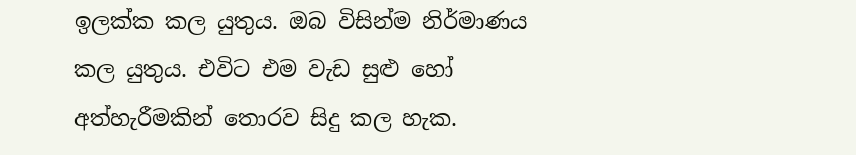ඉලක්ක කල යුතුය. ඔබ විසින්ම නිර්මාණය කල යුතුය. එවිට එම වැඩ සුළු හෝ අත්හැරීමකින් තොරව සිදු කල හැක.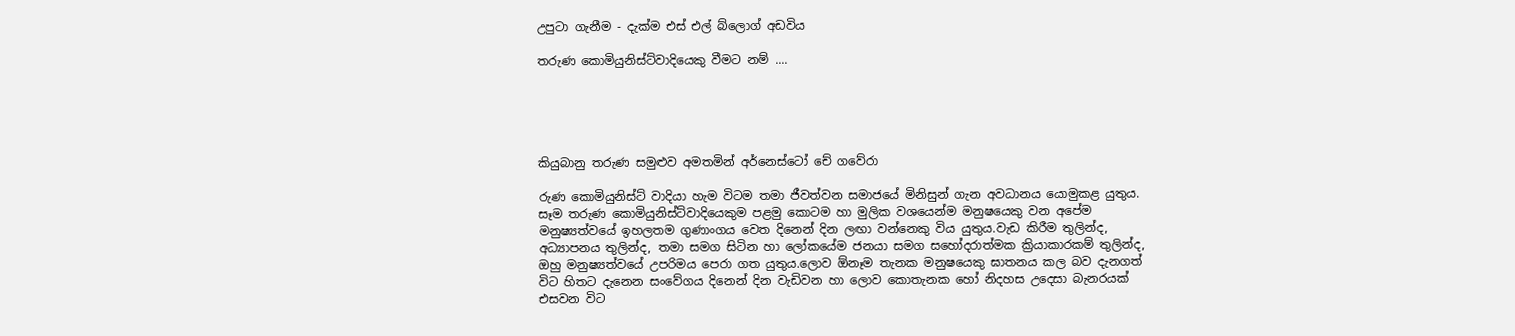උපුටා ගැනීම - දැක්ම එස් එල් බ්ලොග් අඩවිය

තරුණ කොමියුනිස්ට්වාදියෙකු වීමට නම් ....





කියුබානු තරුණ සමුළුව අමතමින් අර්නෙස්ටෝ චේ ගවේරා

රුණ කොමියුනිස්ට් වාදියා හැම විටම තමා ජීවත්වන සමාජයේ මිනිසුන් ගැන අවධානය යොමුකළ යුතුය. සෑම තරුණ කොමියුනිස්ට්වාදියෙකුම පළමු කොටම හා මුලික වශයෙන්ම මනුෂයෙකු වන අපේම මනුෂ්‍යත්වයේ ඉහලතම ගුණාංගය වෙත දිනෙන් දින ලඟා වන්නෙකු විය යුතුය.වැඩ කිරීම තුලින්ද, අධ්‍යාපනය තුලින්ද, තමා සමග සිටින හා ලෝකයේම ජනයා සමග සහෝදරාත්මක ක්‍රියාකාරකම් තුලින්ද, ඔහු මනුෂ්‍යත්වයේ උපරිමය පෙරා ගත යුතුය.ලොව ඕනෑම තැනක මනුෂයෙකු ඝාතනය කල බව දැනගත් විට හිතට දැනෙන සංවේගය දිනෙන් දින වැඩිවන හා ලොව කොතැනක හෝ නිදහස උදෙසා බැනරයක් එසවන විට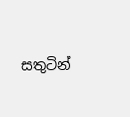සතුටින්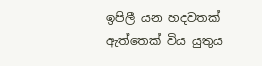ඉපිලී යන හදවතක් ඇත්තෙක් විය යුතුය